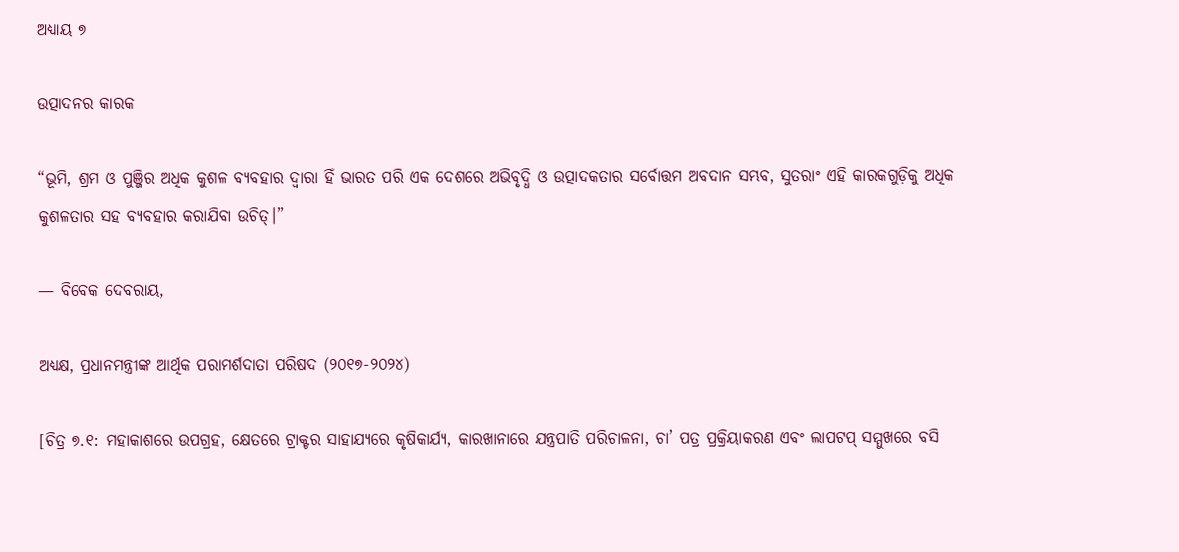ଅଧ୍ୟାୟ ୭

ଉତ୍ପାଦନର କାରକ

“ଭୂମି, ଶ୍ରମ ଓ ପୁଞ୍ଜିର ଅଧିକ କୁଶଳ ବ୍ୟବହାର ଦ୍ଵାରା ହିଁ ଭାରତ ପରି ଏକ ଦେଶରେ ଅଭିବୃଦ୍ଧି ଓ ଉତ୍ପାଦକତାର ସର୍ବୋତ୍ତମ ଅବଦାନ ସମ୍ଭବ, ସୁତରାଂ ଏହି କାରକଗୁଡ଼ିକୁ ଅଧିକ କୁଶଳତାର ସହ ବ୍ୟବହାର କରାଯିବା ଉଚିତ୍।”

— ବିବେକ ଦେବରାୟ,

ଅଧ୍ୟକ୍ଷ, ପ୍ରଧାନମନ୍ତ୍ରୀଙ୍କ ଆର୍ଥିକ ପରାମର୍ଶଦାତା ପରିଷଦ (୨୦୧୭-୨୦୨୪)

[ଚିତ୍ର ୭.୧: ମହାକାଶରେ ଉପଗ୍ରହ, କ୍ଷେତରେ ଟ୍ରାକ୍ଟର ସାହାଯ୍ୟରେ କୃଷିକାର୍ଯ୍ୟ, କାରଖାନାରେ ଯନ୍ତ୍ରପାତି ପରିଚାଳନା, ଚା’ ପତ୍ର ପ୍ରକ୍ରିୟାକରଣ ଏବଂ ଲାପଟପ୍ ସମ୍ମୁଖରେ ବସି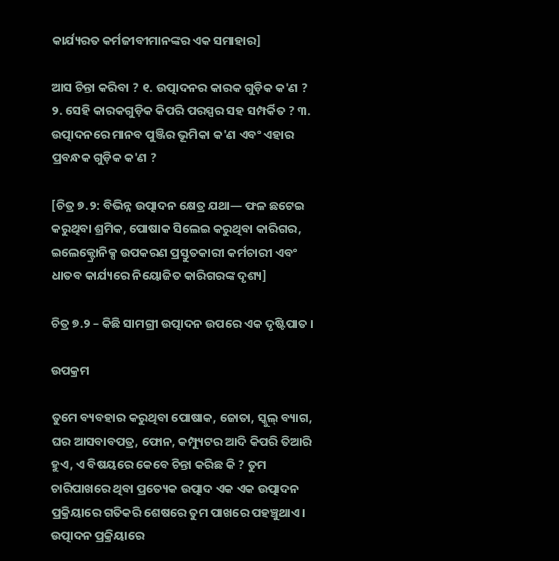କାର୍ଯ୍ୟରତ କର୍ମଜୀବୀମାନଙ୍କର ଏକ ସମାହାର]

ଆସ ଚିନ୍ତା କରିବା ? ୧. ଉତ୍ପାଦନର କାରକ ଗୁଡ଼ିକ କ'ଣ ? ୨. ସେହି କାରକଗୁଡ଼ିକ କିପରି ପରସ୍ପର ସହ ସମ୍ପର୍କିତ ? ୩. ଉତ୍ପାଦନରେ ମାନବ ପୁଞ୍ଜିର ଭୂମିକା କ'ଣ ଏବଂ ଏହାର ପ୍ରବନ୍ଧକ ଗୁଡ଼ିକ କ'ଣ ?

[ଚିତ୍ର ୭.୨: ବିଭିନ୍ନ ଉତ୍ପାଦନ କ୍ଷେତ୍ର ଯଥା— ଫଳ ଛଟେଇ କରୁଥିବା ଶ୍ରମିକ, ପୋଷାକ ସିଲେଇ କରୁଥିବା କାରିଗର, ଇଲେକ୍ଟ୍ରୋନିକ୍ସ ଉପକରଣ ପ୍ରସ୍ତୁତକାରୀ କର୍ମଚାରୀ ଏବଂ ଧାତବ କାର୍ଯ୍ୟରେ ନିୟୋଜିତ କାରିଗରଙ୍କ ଦୃଶ୍ୟ]

ଚିତ୍ର ୭.୨ – କିଛି ସାମଗ୍ରୀ ଉତ୍ପାଦନ ଉପରେ ଏକ ଦୃଷ୍ଟିପାତ ।

ଉପକ୍ରମ

ତୁମେ ବ୍ୟବହାର କରୁଥିବା ପୋଷାକ, ଜୋତା, ସ୍କୁଲ୍ ବ୍ୟାଗ, ଘର ଆସବାବପତ୍ର, ଫୋନ, କମ୍ପ୍ୟୁଟର ଆଦି କିପରି ତିଆରି ହୁଏ, ଏ ବିଷୟରେ କେବେ ଚିନ୍ତା କରିଛ କି ? ତୁମ ଚାରିପାଖରେ ଥିବା ପ୍ରତ୍ୟେକ ଉତ୍ପାଦ ଏକ ଏକ ଉତ୍ପାଦନ ପ୍ରକ୍ରିୟାରେ ଗତିକରି ଶେଷରେ ତୁମ ପାଖରେ ପହଞ୍ଚୁଥାଏ। ଉତ୍ପାଦନ ପ୍ରକ୍ରିୟାରେ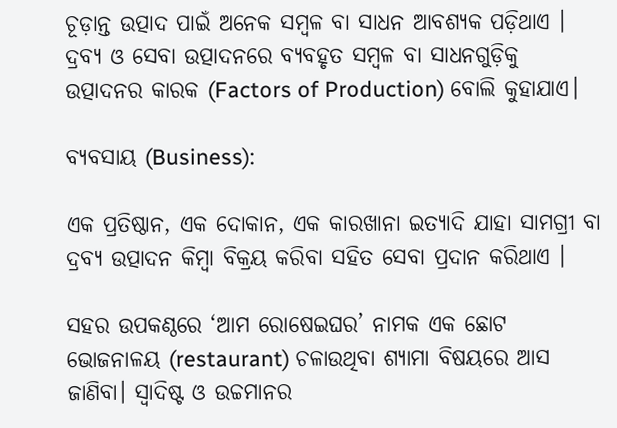ଚୂଡ଼ାନ୍ତ ଉତ୍ପାଦ ପାଇଁ ଅନେକ ସମ୍ବଳ ବା ସାଧନ ଆବଶ୍ୟକ ପଡ଼ିଥାଏ । ଦ୍ରବ୍ୟ ଓ ସେବା ଉତ୍ପାଦନରେ ବ୍ୟବହୃତ ସମ୍ବଳ ବା ସାଧନଗୁଡ଼ିକୁ ଉତ୍ପାଦନର କାରକ (Factors of Production) ବୋଲି କୁହାଯାଏ।

ବ୍ୟବସାୟ (Business):

ଏକ ପ୍ରତିଷ୍ଠାନ, ଏକ ଦୋକାନ, ଏକ କାରଖାନା ଇତ୍ୟାଦି ଯାହା ସାମଗ୍ରୀ ବା ଦ୍ରବ୍ୟ ଉତ୍ପାଦନ କିମ୍ବା ବିକ୍ରୟ କରିବା ସହିତ ସେବା ପ୍ରଦାନ କରିଥାଏ ।

ସହର ଉପକଣ୍ଠରେ ‘ଆମ ରୋଷେଇଘର’ ନାମକ ଏକ ଛୋଟ ଭୋଜନାଳୟ (restaurant) ଚଳାଉଥିବା ଶ୍ୟାମା ବିଷୟରେ ଆସ ଜାଣିବା। ସ୍ଵାଦିଷ୍ଟ ଓ ଉଚ୍ଚମାନର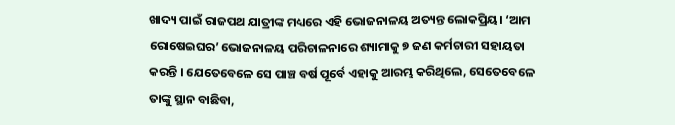ଖାଦ୍ୟ ପାଇଁ ରାଜପଥ ଯାତ୍ରୀଙ୍କ ମଧ୍ୟରେ ଏହି ଭୋଜନାଳୟ ଅତ୍ୟନ୍ତ ଲୋକପ୍ରିୟ। ‘ଆମ ରୋଷେଇଘର’ ଭୋଜନାଳୟ ପରିଚାଳନାରେ ଶ୍ୟାମାକୁ ୭ ଜଣ କର୍ମଚାରୀ ସହାୟତା କରନ୍ତି । ଯେତେବେଳେ ସେ ପାଞ୍ଚ ବର୍ଷ ପୂର୍ବେ ଏହାକୁ ଆରମ୍ଭ କରିଥିଲେ, ସେତେବେଳେ ତାଙ୍କୁ ସ୍ଥାନ ବାଛିବା,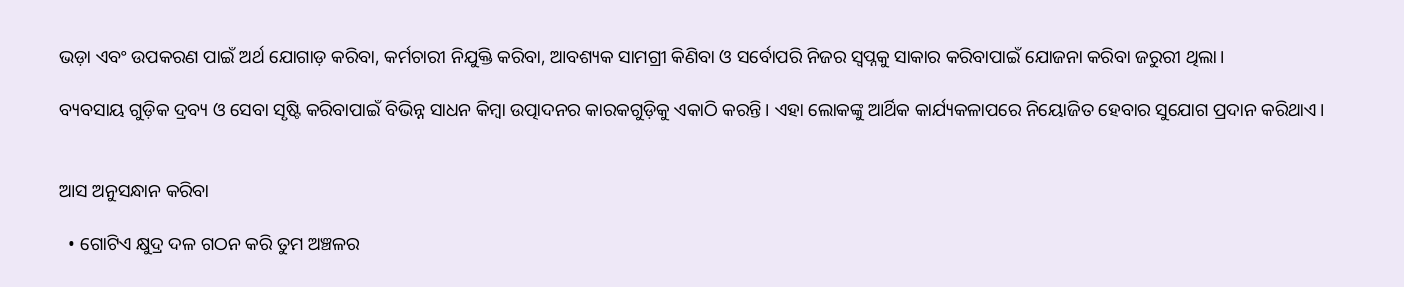ଭଡ଼ା ଏବଂ ଉପକରଣ ପାଇଁ ଅର୍ଥ ଯୋଗାଡ଼ କରିବା, କର୍ମଚାରୀ ନିଯୁକ୍ତି କରିବା, ଆବଶ୍ୟକ ସାମଗ୍ରୀ କିଣିବା ଓ ସର୍ବୋପରି ନିଜର ସ୍ଵପ୍ନକୁ ସାକାର କରିବାପାଇଁ ଯୋଜନା କରିବା ଜରୁରୀ ଥିଲା।

ବ୍ୟବସାୟ ଗୁଡ଼ିକ ଦ୍ରବ୍ୟ ଓ ସେବା ସୃଷ୍ଟି କରିବାପାଇଁ ବିଭିନ୍ନ ସାଧନ କିମ୍ବା ଉତ୍ପାଦନର କାରକଗୁଡ଼ିକୁ ଏକାଠି କରନ୍ତି। ଏହା ଲୋକଙ୍କୁ ଆର୍ଥିକ କାର୍ଯ୍ୟକଳାପରେ ନିୟୋଜିତ ହେବାର ସୁଯୋଗ ପ୍ରଦାନ କରିଥାଏ।


ଆସ ଅନୁସନ୍ଧାନ କରିବା

  • ଗୋଟିଏ କ୍ଷୁଦ୍ର ଦଳ ଗଠନ କରି ତୁମ ଅଞ୍ଚଳର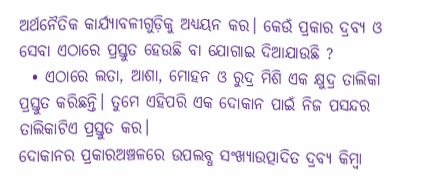ଅର୍ଥନୈତିକ କାର୍ଯ୍ୟାବଳୀଗୁଡ଼ିକୁ ଅଧ୍ୟୟନ କର। କେଉଁ ପ୍ରକାର ଦ୍ରବ୍ୟ ଓ ସେବା ଏଠାରେ ପ୍ରସ୍ତୁତ ହେଉଛି ବା ଯୋଗାଇ ଦିଆଯାଉଛି ?
  • ଏଠାରେ ଲତା, ଆଶା, ମୋହନ ଓ ରୁଦ୍ର ମିଶି ଏକ କ୍ଷୁଦ୍ର ତାଲିକା ପ୍ରସ୍ତୁତ କରିଛନ୍ତି। ତୁମେ ଏହିପରି ଏକ ଦୋକାନ ପାଇଁ ନିଜ ପସନ୍ଦର ତାଲିକାଟିଏ ପ୍ରସ୍ତୁତ କର।
ଦୋକାନର ପ୍ରକାରଅଞ୍ଚଳରେ ଉପଲବ୍ଧ ସଂଖ୍ୟାଉତ୍ପାଦିତ ଦ୍ରବ୍ୟ କିମ୍ବା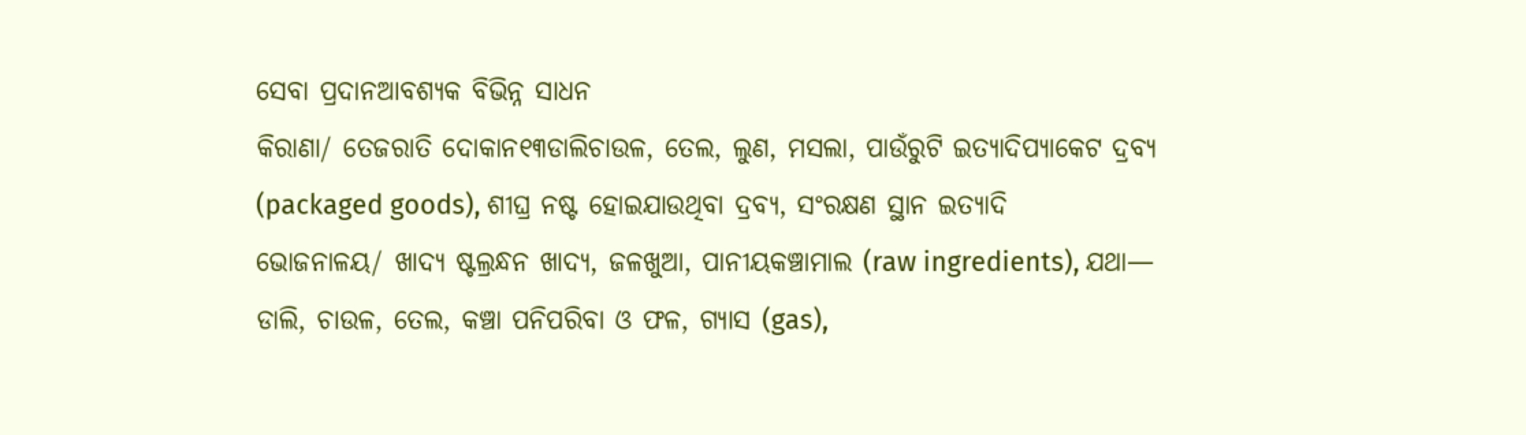ସେବା ପ୍ରଦାନଆବଶ୍ୟକ ବିଭିନ୍ନ ସାଧନ
କିରାଣା/ ତେଜରାତି ଦୋକାନ୧୩ଡାଲିଚାଉଳ, ତେଲ, ଲୁଣ, ମସଲା, ପାଉଁରୁଟି ଇତ୍ୟାଦିପ୍ୟାକେଟ ଦ୍ରବ୍ୟ (packaged goods), ଶୀଘ୍ର ନଷ୍ଟ ହୋଇଯାଉଥିବା ଦ୍ରବ୍ୟ, ସଂରକ୍ଷଣ ସ୍ଥାନ ଇତ୍ୟାଦି
ଭୋଜନାଳୟ/ ଖାଦ୍ୟ ଷ୍ଟଲ୍ରନ୍ଧନ ଖାଦ୍ୟ, ଜଳଖୁଆ, ପାନୀୟକଞ୍ଚାମାଲ (raw ingredients), ଯଥା— ଡାଲି, ଚାଉଳ, ତେଲ, କଞ୍ଚା ପନିପରିବା ଓ ଫଳ, ଗ୍ୟାସ (gas),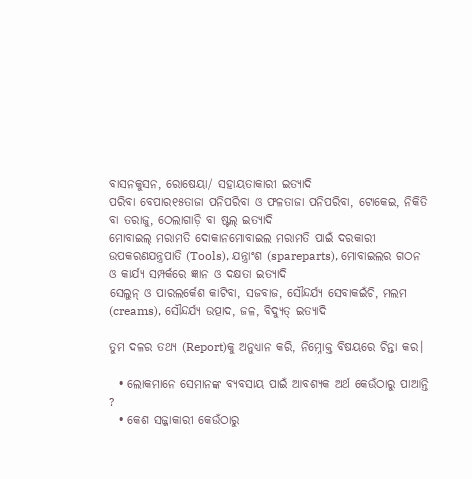ବାସନକୁସନ, ରୋଷେୟା/ ସହାୟତାକାରୀ ଇତ୍ୟାଦି
ପରିବା ବେପାର୧୫ତାଜା ପନିପରିବା ଓ ଫଳତାଜା ପନିପରିବା, ଟୋକେଇ, ନିକିତି ବା ତରାଜୁ, ଠେଲାଗାଡ଼ି ବା ଷ୍ଟଲ୍ ଇତ୍ୟାଦି
ମୋବାଇଲ୍ ମରାମତି ଦୋକାନମୋବାଇଲ ମରାମତି ପାଇଁ ଦରକାରୀ ଉପକରଣଯନ୍ତ୍ରପାତି (Tools), ଯନ୍ତ୍ରାଂଶ (spareparts), ମୋବାଇଲର ଗଠନ ଓ କାର୍ଯ୍ୟ ସମ୍ପର୍କରେ ଜ୍ଞାନ ଓ ଦକ୍ଷତା ଇତ୍ୟାଦି
ସେଲୁନ୍ ଓ ପାରଲର୍କେଶ କାଟିବା, ସଜବାଜ, ସୌନ୍ଦର୍ଯ୍ୟ ସେବାକଇଁଚି, ମଲମ (creams), ସୌନ୍ଦର୍ଯ୍ୟ ଉତ୍ପାଦ, ଜଳ, ବିଦ୍ୟୁତ୍ ଇତ୍ୟାଦି

ତୁମ ଦଳର ତଥ୍ୟ (Report)କୁ ଅନୁଧ୍ୟାନ କରି, ନିମ୍ନୋକ୍ତ ବିଷୟରେ ଚିନ୍ତା କର।

  • ଲୋକମାନେ ସେମାନଙ୍କ ବ୍ୟବସାୟ ପାଇଁ ଆବଶ୍ୟକ ଅର୍ଥ କେଉଁଠାରୁ ପାଆନ୍ତି ?
  • କେଶ ସଜ୍ଜାକାରୀ କେଉଁଠାରୁ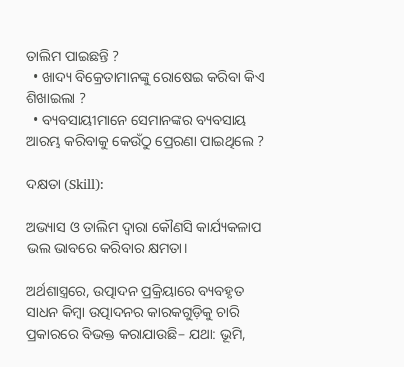ତାଲିମ ପାଇଛନ୍ତି ?
  • ଖାଦ୍ୟ ବିକ୍ରେତାମାନଙ୍କୁ ରୋଷେଇ କରିବା କିଏ ଶିଖାଇଲା ?
  • ବ୍ୟବସାୟୀମାନେ ସେମାନଙ୍କର ବ୍ୟବସାୟ ଆରମ୍ଭ କରିବାକୁ କେଉଁଠୁ ପ୍ରେରଣା ପାଇଥିଲେ ?

ଦକ୍ଷତା (Skill):

ଅଭ୍ୟାସ ଓ ତାଲିମ ଦ୍ଵାରା କୌଣସି କାର୍ଯ୍ୟକଳାପ ଭଲ ଭାବରେ କରିବାର କ୍ଷମତା।

ଅର୍ଥଶାସ୍ତ୍ରରେ, ଉତ୍ପାଦନ ପ୍ରକ୍ରିୟାରେ ବ୍ୟବହୃତ ସାଧନ କିମ୍ବା ଉତ୍ପାଦନର କାରକଗୁଡ଼ିକୁ ଚାରି ପ୍ରକାରରେ ବିଭକ୍ତ କରାଯାଉଛି– ଯଥା: ଭୂମି,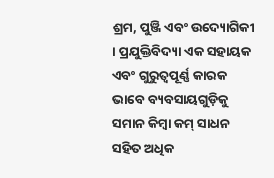ଶ୍ରମ, ପୁଞ୍ଜି ଏବଂ ଉଦ୍ୟୋଗିକୀ । ପ୍ରଯୁକ୍ତିବିଦ୍ୟା ଏକ ସହାୟକ ଏବଂ ଗୁରୁତ୍ଵପୂର୍ଣ୍ଣ କାରକ ଭାବେ ବ୍ୟବସାୟଗୁଡ଼ିକୁ ସମାନ କିମ୍ବା କମ୍ ସାଧନ ସହିତ ଅଧିକ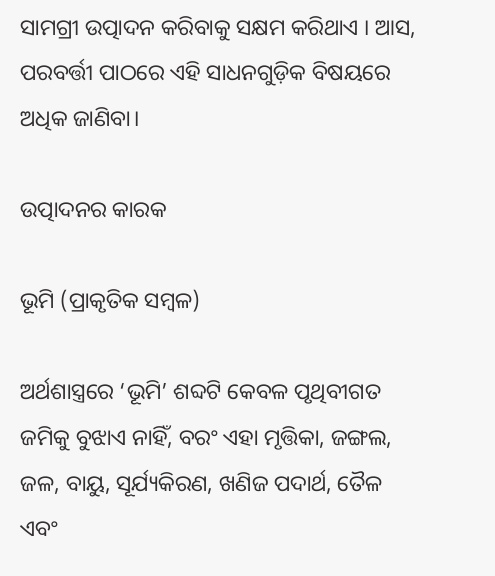ସାମଗ୍ରୀ ଉତ୍ପାଦନ କରିବାକୁ ସକ୍ଷମ କରିଥାଏ । ଆସ, ପରବର୍ତ୍ତୀ ପାଠରେ ଏହି ସାଧନଗୁଡ଼ିକ ବିଷୟରେ ଅଧିକ ଜାଣିବା।

ଉତ୍ପାଦନର କାରକ

ଭୂମି (ପ୍ରାକୃତିକ ସମ୍ବଳ)

ଅର୍ଥଶାସ୍ତ୍ରରେ ‘ଭୂମି’ ଶବ୍ଦଟି କେବଳ ପୃଥିବୀଗତ ଜମିକୁ ବୁଝାଏ ନାହିଁ, ବରଂ ଏହା ମୃତ୍ତିକା, ଜଙ୍ଗଲ, ଜଳ, ବାୟୁ, ସୂର୍ଯ୍ୟକିରଣ, ଖଣିଜ ପଦାର୍ଥ, ତୈଳ ଏବଂ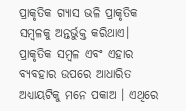ପ୍ରାକୃତିକ ଗ୍ୟାସ ଭଳି ପ୍ରାକୃତିକ ସମ୍ବଳକୁ ଅନ୍ତର୍ଭୁକ୍ତ କରିଥାଏ। ପ୍ରାକୃତିକ ସମ୍ବଳ ଏବଂ ଏହାର ବ୍ୟବହାର ଉପରେ ଆଧାରିତ ଅଧ୍ୟାୟଟିକୁ ମନେ ପକାଅ । ଏଥିରେ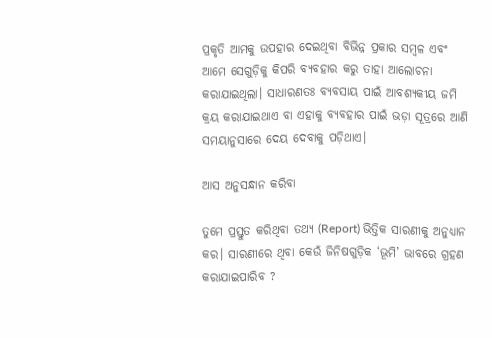ପ୍ରକୃତି ଆମକୁ ଉପହାର ଦେଇଥିବା ବିଭିନ୍ନ ପ୍ରକାର ସମ୍ବଳ ଏବଂ ଆମେ ସେଗୁଡ଼ିକୁ କିପରି ବ୍ୟବହାର କରୁ ତାହା ଆଲୋଚନା କରାଯାଇଥିଲା। ସାଧାରଣତଃ ବ୍ୟବସାୟ ପାଇଁ ଆବଶ୍ୟକୀୟ ଜମି କ୍ରୟ କରାଯାଇଥାଏ ବା ଏହାକୁ ବ୍ୟବହାର ପାଇଁ ଭଡ଼ା ସୂତ୍ରରେ ଆଣି ସମୟାନୁସାରେ ଦେୟ ଦେବାକୁ ପଡ଼ିଥାଏ।

ଆସ ଅନୁସନ୍ଧାନ କରିବା

ତୁମେ ପ୍ରସ୍ତୁତ କରିଥିବା ତଥ୍ୟ (Report) ଭିତ୍ତିକ ସାରଣୀକୁ ଅନୁଧ୍ୟାନ କର। ସାରଣୀରେ ଥିବା କେଉଁ ଜିନିଷଗୁଡ଼ିକ ‘ଭୂମି’ ଭାବରେ ଗ୍ରହଣ କରାଯାଇପାରିବ ?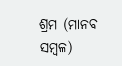ଶ୍ରମ (ମାନବ ସମ୍ବଳ)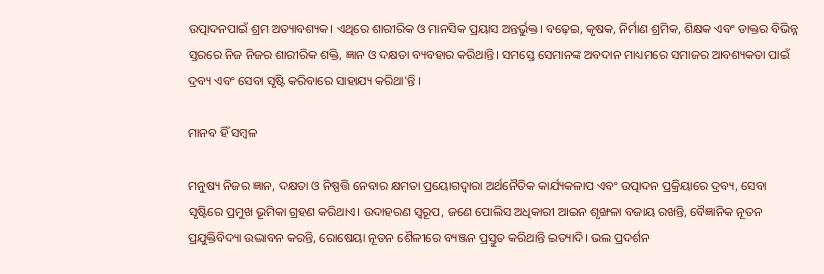ଉତ୍ପାଦନପାଇଁ ଶ୍ରମ ଅତ୍ୟାବଶ୍ୟକ। ଏଥିରେ ଶାରୀରିକ ଓ ମାନସିକ ପ୍ରୟାସ ଅନ୍ତର୍ଭୁକ୍ତ। ବଢ଼େଇ, କୃଷକ, ନିର୍ମାଣ ଶ୍ରମିକ, ଶିକ୍ଷକ ଏବଂ ଡାକ୍ତର ବିଭିନ୍ନ ସ୍ତରରେ ନିଜ ନିଜର ଶାରୀରିକ ଶକ୍ତି, ଜ୍ଞାନ ଓ ଦକ୍ଷତା ବ୍ୟବହାର କରିଥାନ୍ତି। ସମସ୍ତେ ସେମାନଙ୍କ ଅବଦାନ ମାଧ୍ୟମରେ ସମାଜର ଆବଶ୍ୟକତା ପାଇଁ ଦ୍ରବ୍ୟ ଏବଂ ସେବା ସୃଷ୍ଟି କରିବାରେ ସାହାଯ୍ୟ କରିଥା'ନ୍ତି ।

ମାନବ ହିଁ ସମ୍ବଳ

ମନୁଷ୍ୟ ନିଜର ଜ୍ଞାନ, ଦକ୍ଷତା ଓ ନିଷ୍ପତ୍ତି ନେବାର କ୍ଷମତା ପ୍ରୟୋଗଦ୍ଵାରା ଅର୍ଥନୈତିକ କାର୍ଯ୍ୟକଳାପ ଏବଂ ଉତ୍ପାଦନ ପ୍ରକ୍ରିୟାରେ ଦ୍ରବ୍ୟ, ସେବା ସୃଷ୍ଟିରେ ପ୍ରମୁଖ ଭୂମିକା ଗ୍ରହଣ କରିଥାଏ। ଉଦାହରଣ ସ୍ଵରୂପ, ଜଣେ ପୋଲିସ ଅଧିକାରୀ ଆଇନ ଶୃଙ୍ଖଳା ବଜାୟ ରଖନ୍ତି, ବୈଜ୍ଞାନିକ ନୂତନ ପ୍ରଯୁକ୍ତିବିଦ୍ୟା ଉଦ୍ଭାବନ କରନ୍ତି, ରୋଷେୟା ନୂତନ ଶୈଳୀରେ ବ୍ୟଞ୍ଜନ ପ୍ରସ୍ତୁତ କରିଥାନ୍ତି ଇତ୍ୟାଦି। ଭଲ ପ୍ରଦର୍ଶନ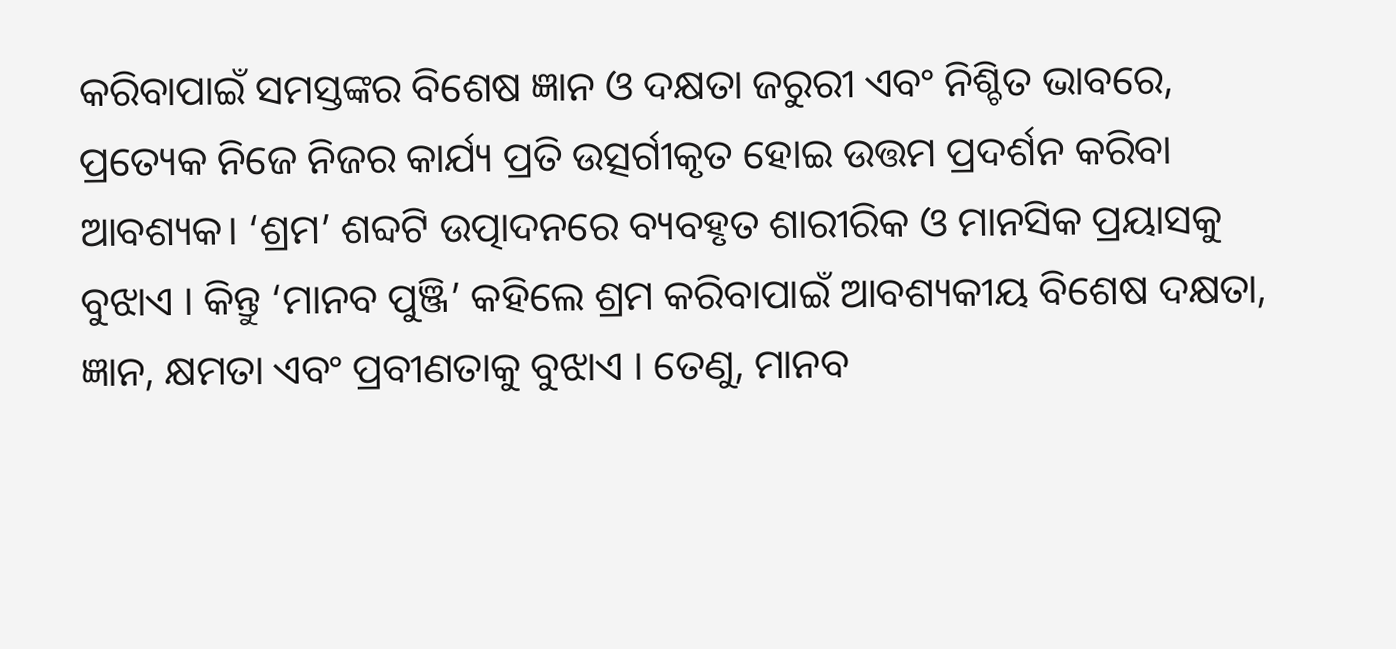କରିବାପାଇଁ ସମସ୍ତଙ୍କର ବିଶେଷ ଜ୍ଞାନ ଓ ଦକ୍ଷତା ଜରୁରୀ ଏବଂ ନିଶ୍ଚିତ ଭାବରେ, ପ୍ରତ୍ୟେକ ନିଜେ ନିଜର କାର୍ଯ୍ୟ ପ୍ରତି ଉତ୍ସର୍ଗୀକୃତ ହୋଇ ଉତ୍ତମ ପ୍ରଦର୍ଶନ କରିବା ଆବଶ୍ୟକ। ‘ଶ୍ରମ’ ଶବ୍ଦଟି ଉତ୍ପାଦନରେ ବ୍ୟବହୃତ ଶାରୀରିକ ଓ ମାନସିକ ପ୍ରୟାସକୁ ବୁଝାଏ । କିନ୍ତୁ ‘ମାନବ ପୁଞ୍ଜି’ କହିଲେ ଶ୍ରମ କରିବାପାଇଁ ଆବଶ୍ୟକୀୟ ବିଶେଷ ଦକ୍ଷତା, ଜ୍ଞାନ, କ୍ଷମତା ଏବଂ ପ୍ରବୀଣତାକୁ ବୁଝାଏ । ତେଣୁ, ମାନବ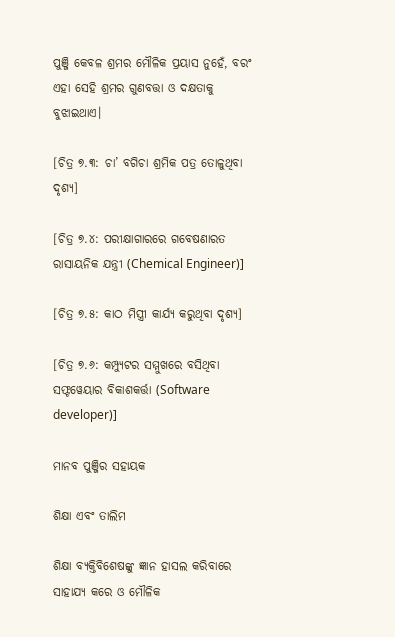ପୁଞ୍ଜି କେବଳ ଶ୍ରମର ମୌଳିକ ପ୍ରୟାସ ନୁହେଁ, ବରଂ ଏହା ସେହି ଶ୍ରମର ଗୁଣବତ୍ତା ଓ ଦକ୍ଷତାକୁ ବୁଝାଇଥାଏ।

[ଚିତ୍ର ୭.୩: ଚା’ ବଗିଚା ଶ୍ରମିକ ପତ୍ର ତୋଳୁଥିବା ଦୃଶ୍ୟ]

[ଚିତ୍ର ୭.୪: ପରୀକ୍ଷାଗାରରେ ଗବେଷଣାରତ ରାସାୟନିକ ଯନ୍ତ୍ରୀ (Chemical Engineer)]

[ଚିତ୍ର ୭.୫: କାଠ ମିସ୍ତ୍ରୀ କାର୍ଯ୍ୟ କରୁଥିବା ଦୃଶ୍ୟ]

[ଚିତ୍ର ୭.୬: କମ୍ପ୍ୟୁଟର ସମ୍ମୁଖରେ ବସିଥିବା ସଫ୍ଟୱେୟାର ବିକାଶକର୍ତ୍ତା (Software developer)]

ମାନବ ପୁଞ୍ଜିର ସହାୟକ

ଶିକ୍ଷା ଏବଂ ତାଲିମ

ଶିକ୍ଷା ବ୍ୟକ୍ତିବିଶେଷଙ୍କୁ ଜ୍ଞାନ ହାସଲ କରିବାରେ ସାହାଯ୍ୟ କରେ ଓ ମୌଳିକ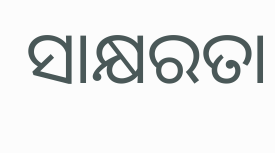ସାକ୍ଷରତା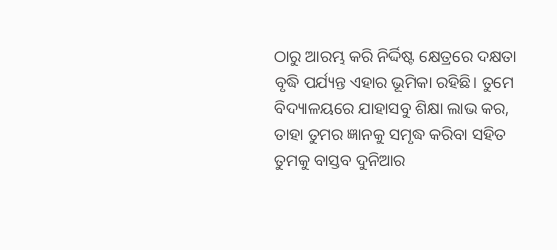ଠାରୁ ଆରମ୍ଭ କରି ନିର୍ଦ୍ଦିଷ୍ଟ କ୍ଷେତ୍ରରେ ଦକ୍ଷତା ବୃଦ୍ଧି ପର୍ଯ୍ୟନ୍ତ ଏହାର ଭୂମିକା ରହିଛି। ତୁମେ ବିଦ୍ୟାଳୟରେ ଯାହାସବୁ ଶିକ୍ଷା ଲାଭ କର, ତାହା ତୁମର ଜ୍ଞାନକୁ ସମୃଦ୍ଧ କରିବା ସହିତ ତୁମକୁ ବାସ୍ତବ ଦୁନିଆର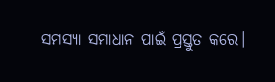ସମସ୍ୟା ସମାଧାନ ପାଇଁ ପ୍ରସ୍ତୁତ କରେ।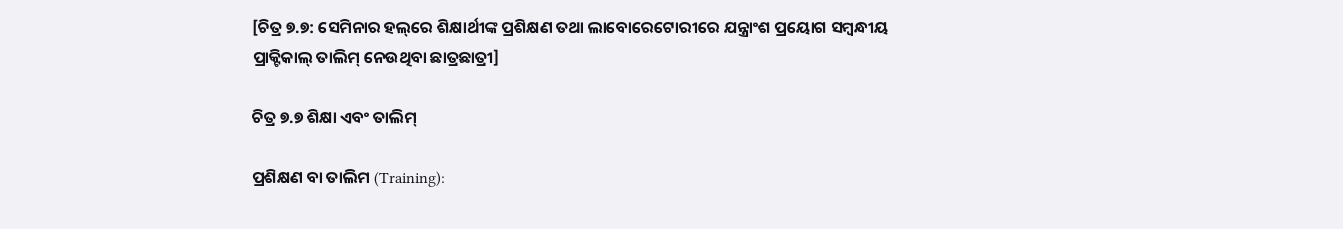[ଚିତ୍ର ୭.୭: ସେମିନାର ହଲ୍‌ରେ ଶିକ୍ଷାର୍ଥୀଙ୍କ ପ୍ରଶିକ୍ଷଣ ତଥା ଲାବୋରେଟୋରୀରେ ଯନ୍ତ୍ରାଂଶ ପ୍ରୟୋଗ ସମ୍ବନ୍ଧୀୟ ପ୍ରାକ୍ଟିକାଲ୍ ତାଲିମ୍ ନେଉଥିବା ଛାତ୍ରଛାତ୍ରୀ]

ଚିତ୍ର ୭.୭ ଶିକ୍ଷା ଏବଂ ତାଲିମ୍

ପ୍ରଶିକ୍ଷଣ ବା ତାଲିମ (Training):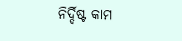ନିର୍ଦ୍ଦିଷ୍ଟ କାମ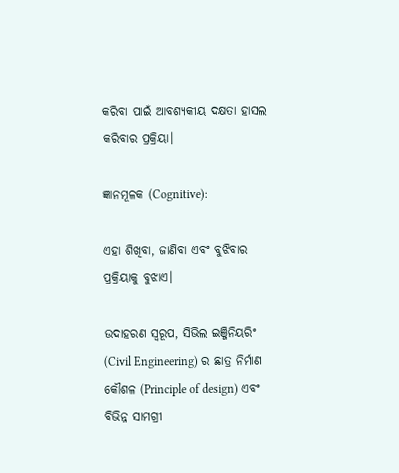କରିବା ପାଇଁ ଆବଶ୍ୟକୀୟ ଦକ୍ଷତା ହାସଲ କରିବାର ପ୍ରକ୍ରିୟା।

ଜ୍ଞାନମୂଳକ (Cognitive):

ଏହା ଶିଖିବା, ଜାଣିବା ଏବଂ ବୁଝିବାର ପ୍ରକ୍ରିୟାକୁ ବୁଝାଏ।

ଉଦାହରଣ ସ୍ଵରୂପ, ସିଭିଲ ଇଞ୍ଜିନିୟରିଂ (Civil Engineering) ର ଛାତ୍ର ନିର୍ମାଣ କୌଶଳ (Principle of design) ଏବଂ ବିଭିନ୍ନ ସାମଗ୍ରୀ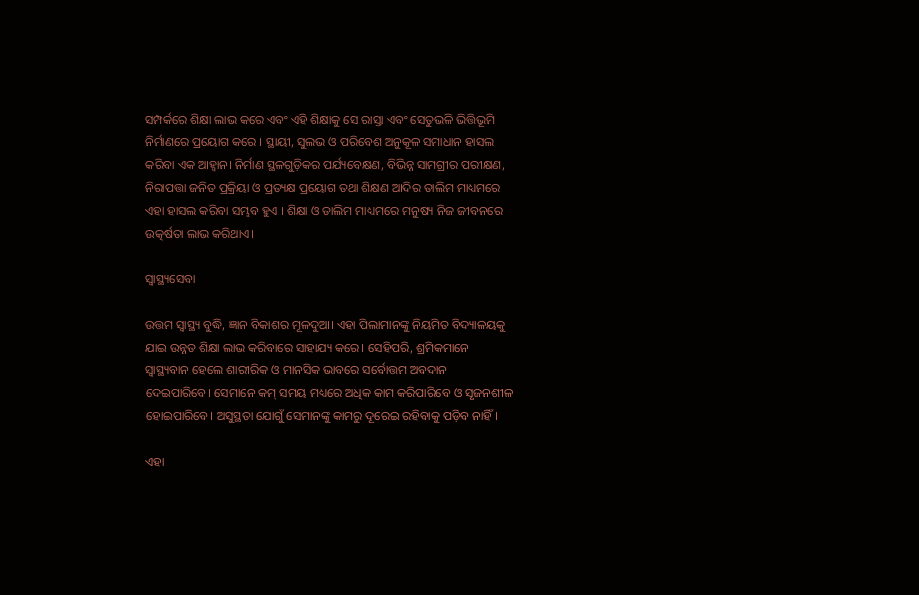ସମ୍ପର୍କରେ ଶିକ୍ଷା ଲାଭ କରେ ଏବଂ ଏହି ଶିକ୍ଷାକୁ ସେ ରାସ୍ତା ଏବଂ ସେତୁଭଳି ଭିତ୍ତିଭୂମି ନିର୍ମାଣରେ ପ୍ରୟୋଗ କରେ । ସ୍ଥାୟୀ, ସୁଲଭ ଓ ପରିବେଶ ଅନୁକୂଳ ସମାଧାନ ହାସଲ କରିବା ଏକ ଆହ୍ୱାନ। ନିର୍ମାଣ ସ୍ଥଳଗୁଡ଼ିକର ପର୍ଯ୍ୟବେକ୍ଷଣ, ବିଭିନ୍ନ ସାମଗ୍ରୀର ପରୀକ୍ଷଣ, ନିରାପତ୍ତା ଜନିତ ପ୍ରକ୍ରିୟା ଓ ପ୍ରତ୍ୟକ୍ଷ ପ୍ରୟୋଗ ତଥା ଶିକ୍ଷଣ ଆଦିର ତାଲିମ ମାଧ୍ୟମରେ ଏହା ହାସଲ କରିବା ସମ୍ଭବ ହୁଏ । ଶିକ୍ଷା ଓ ତାଲିମ ମାଧ୍ୟମରେ ମନୁଷ୍ୟ ନିଜ ଜୀବନରେ ଉତ୍କର୍ଷତା ଲାଭ କରିଥାଏ।

ସ୍ବାସ୍ଥ୍ୟସେବା

ଉତ୍ତମ ସ୍ଵାସ୍ଥ୍ୟ ବୁଦ୍ଧି, ଜ୍ଞାନ ବିକାଶର ମୂଳଦୁଆ। ଏହା ପିଲାମାନଙ୍କୁ ନିୟମିତ ବିଦ୍ୟାଳୟକୁ ଯାଇ ଉନ୍ନତ ଶିକ୍ଷା ଲାଭ କରିବାରେ ସାହାଯ୍ୟ କରେ। ସେହିପରି, ଶ୍ରମିକମାନେ ସ୍ଵାସ୍ଥ୍ୟବାନ ହେଲେ ଶାରୀରିକ ଓ ମାନସିକ ଭାବରେ ସର୍ବୋତ୍ତମ ଅବଦାନ ଦେଇପାରିବେ। ସେମାନେ କମ୍ ସମୟ ମଧ୍ୟରେ ଅଧିକ କାମ କରିପାରିବେ ଓ ସୃଜନଶୀଳ ହୋଇପାରିବେ। ଅସୁସ୍ଥତା ଯୋଗୁଁ ସେମାନଙ୍କୁ କାମରୁ ଦୂରେଇ ରହିବାକୁ ପଡ଼ିବ ନାହିଁ।

ଏହା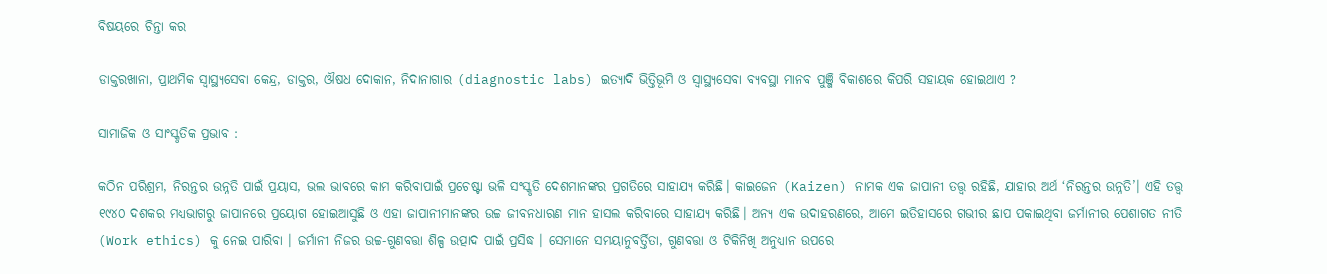ବିଷୟରେ ଚିନ୍ତା କର

ଡାକ୍ତରଖାନା, ପ୍ରାଥମିକ ସ୍ଵାସ୍ଥ୍ୟସେବା କେନ୍ଦ୍ର, ଡାକ୍ତର, ଔଷଧ ଦୋକାନ, ନିଦାନାଗାର (diagnostic labs) ଇତ୍ୟାଦି ଭିତ୍ତିଭୂମି ଓ ସ୍ୱାସ୍ଥ୍ୟସେବା ବ୍ୟବସ୍ଥା ମାନବ ପୁଞ୍ଜି ବିକାଶରେ କିପରି ସହାୟକ ହୋଇଥାଏ ?

ସାମାଜିକ ଓ ସାଂସ୍କୃତିକ ପ୍ରଭାବ :

କଠିନ ପରିଶ୍ରମ, ନିରନ୍ତର ଉନ୍ନତି ପାଇଁ ପ୍ରୟାସ, ଭଲ ଭାବରେ କାମ କରିବାପାଇଁ ପ୍ରଚେଷ୍ଟା ଭଳି ସଂସ୍କୃତି ଦେଶମାନଙ୍କର ପ୍ରଗତିରେ ସାହାଯ୍ୟ କରିଛି। କାଇଜେନ (Kaizen) ନାମକ ଏକ ଜାପାନୀ ତତ୍ତ୍ଵ ରହିଛି, ଯାହାର ଅର୍ଥ ‘ନିରନ୍ତର ଉନ୍ନତି’। ଏହି ତତ୍ତ୍ୱ ୧୯୪୦ ଦଶକର ମଧ୍ୟଭାଗରୁ ଜାପାନରେ ପ୍ରୟୋଗ ହୋଇଆସୁଛି ଓ ଏହା ଜାପାନୀମାନଙ୍କର ଉଚ୍ଚ ଜୀବନଧାରଣ ମାନ ହାସଲ କରିବାରେ ସାହାଯ୍ୟ କରିଛି। ଅନ୍ୟ ଏକ ଉଦାହରଣରେ, ଆମେ ଇତିହାସରେ ଗଭୀର ଛାପ ପକାଇଥିବା ଜର୍ମାନୀର ପେଶାଗତ ନୀତି (Work ethics) କୁ ନେଇ ପାରିବା । ଜର୍ମାନୀ ନିଜର ଉଚ୍ଚ-ଗୁଣବତ୍ତା ଶିଳ୍ପ ଉତ୍ପାଦ ପାଇଁ ପ୍ରସିଦ୍ଧ । ସେମାନେ ସମୟାନୁବର୍ତ୍ତିତା, ଗୁଣବତ୍ତା ଓ ଟିକିନିଖି ଅନୁଧ୍ୟାନ ଉପରେ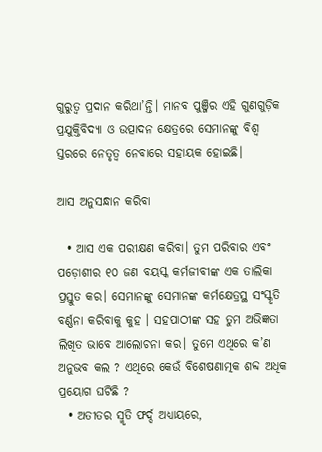ଗୁରୁତ୍ଵ ପ୍ରଦାନ କରିଥା’ନ୍ତି। ମାନବ ପୁଞ୍ଜିର ଏହି ଗୁଣ‌ଗୁଡ଼ିକ ପ୍ରଯୁକ୍ତିବିଦ୍ୟା ଓ ଉତ୍ପାଦନ କ୍ଷେତ୍ରରେ ସେମାନଙ୍କୁ ବିଶ୍ଵ ସ୍ତରରେ ନେତୃତ୍ୱ ନେବାରେ ସହାୟକ ହୋଇଛି।

ଆସ ଅନୁସନ୍ଧାନ କରିବା

  • ଆସ ଏକ ପରୀକ୍ଷଣ କରିବା। ତୁମ ପରିବାର ଏବଂ ପଡ଼ୋଶୀର ୧୦ ଜଣ ବୟସ୍କ କର୍ମଜୀବୀଙ୍କ ଏକ ତାଲିକା ପ୍ରସ୍ତୁତ କର। ସେମାନଙ୍କୁ ସେମାନଙ୍କ କର୍ମକ୍ଷେତ୍ରସ୍ଥ ସଂସ୍କୃତି ବର୍ଣ୍ଣନା କରିବାକୁ କୁହ । ସହପାଠୀଙ୍କ ସହ ତୁମ ଅଭିଜ୍ଞତା ଲିଖିତ ଭାବେ ଆଲୋଚନା କର। ତୁମେ ଏଥିରେ କ’ଣ ଅନୁଭବ କଲ ? ଏଥିରେ କେଉଁ ବିଶେଷଣାତ୍ମକ ଶବ୍ଦ ଅଧିକ ପ୍ରୟୋଗ ଘଟିଛି ?
  • ଅତୀତର ସ୍ମୃତି ଫର୍ଦ୍ଦ ଅଧ୍ୟାୟରେ,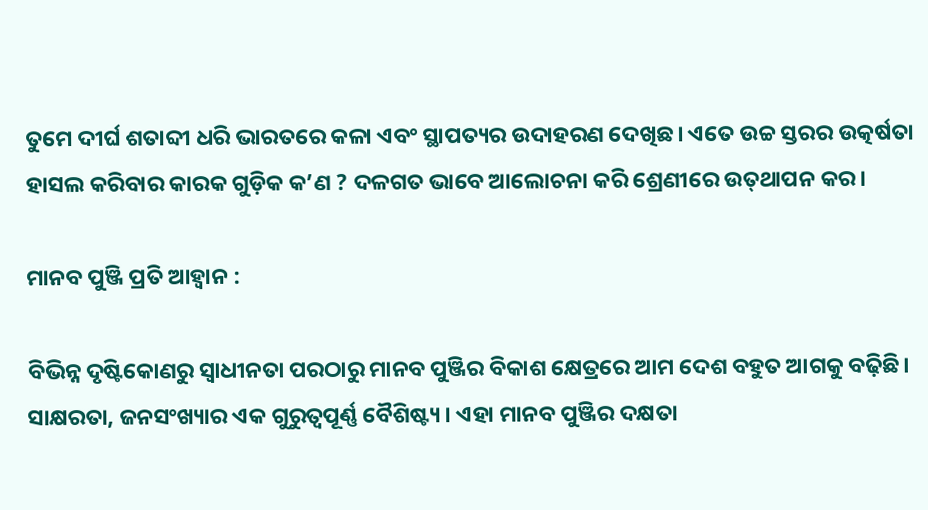ତୁମେ ଦୀର୍ଘ ଶତାବ୍ଦୀ ଧରି ଭାରତରେ କଳା ଏବଂ ସ୍ଥାପତ୍ୟର ଉଦାହରଣ ଦେଖିଛ। ଏତେ ଉଚ୍ଚ ସ୍ତରର ଉତ୍କର୍ଷତା ହାସଲ କରିବାର କାରକ ଗୁଡ଼ିକ କ’ଣ ? ଦଳଗତ ଭାବେ ଆଲୋଚନା କରି ଶ୍ରେଣୀରେ ଉତ୍‌ଥାପନ କର।

ମାନବ ପୁଞ୍ଜି ପ୍ରତି ଆହ୍ବାନ :

ବିଭିନ୍ନ ଦୃଷ୍ଟିକୋଣରୁ ସ୍ୱାଧୀନତା ପରଠାରୁ ମାନବ ପୁଞ୍ଜିର ବିକାଶ କ୍ଷେତ୍ରରେ ଆମ ଦେଶ ବହୁତ ଆଗକୁ ବଢ଼ିଛି। ସାକ୍ଷରତା, ଜନସଂଖ୍ୟାର ଏକ ଗୁରୁତ୍ଵପୂର୍ଣ୍ଣ ବୈଶିଷ୍ଟ୍ୟ । ଏହା ମାନବ ପୁଞ୍ଜିର ଦକ୍ଷତା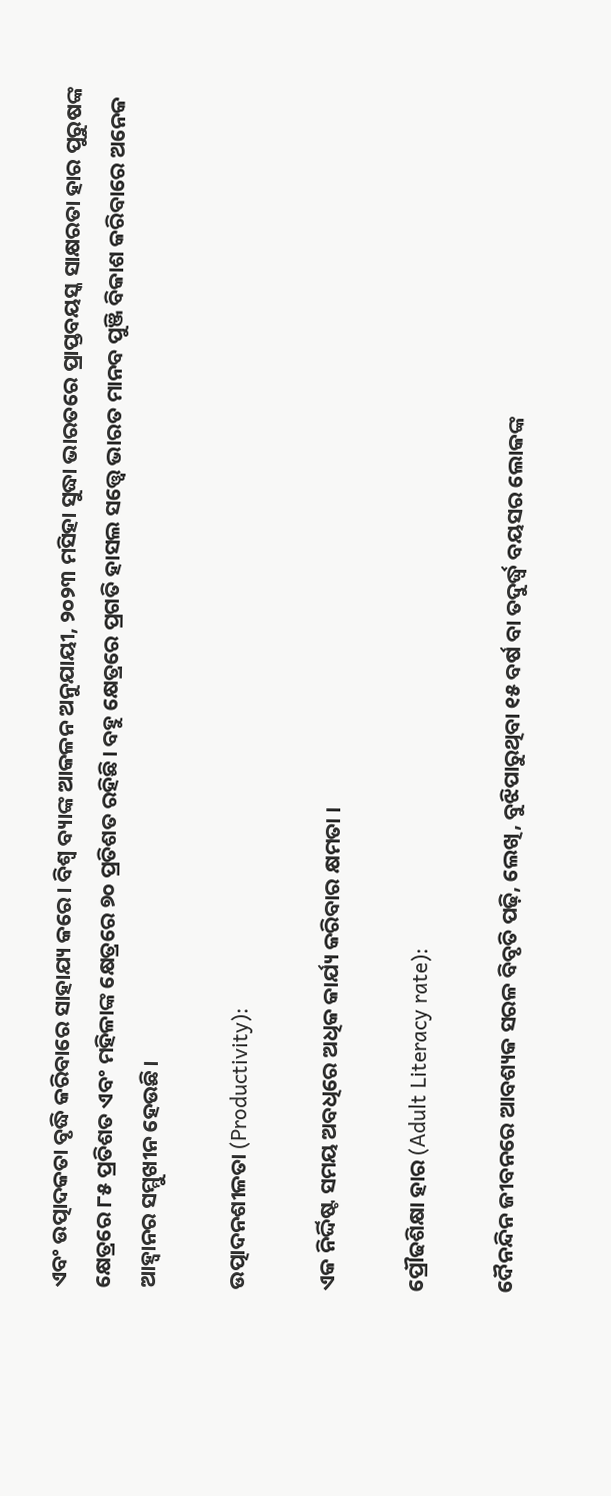ଏବଂ ଉତ୍ପାଦକତା ବୃଦ୍ଧି କରିବାରେ ସାହାଯ୍ୟ କରେ। ବିଶ୍ୱ ବ୍ୟାଙ୍କ ଆକଳନ ଅନୁଯାୟୀ, ୨୦୨୩ ମସିହା ସୁଦ୍ଧା ଭାରତରେ ପ୍ରାପ୍ତବୟସ୍କ ସାକ୍ଷରତା ହାର ପୁରୁଷଙ୍କ କ୍ଷେତ୍ରରେ ୮୫ ପ୍ରତିଶତ ଏବଂ ମହିଳାଙ୍କ କ୍ଷେତ୍ରରେ ୭୦ ପ୍ରତିଶତ ରହିଛି। ବହୁ କ୍ଷେତ୍ରରେ ପ୍ରଗତି ହାସଲ ସତ୍ତ୍ୱେ ଭାରତ ମାନବ ପୁଞ୍ଜି ବିକାଶ କରିବାରେ ଅନେକ ଆହ୍ବାନର ସମ୍ମୁଖୀନ ହେଉଛି।

ଉତ୍ପାଦନଶୀଳତା (Productivity):

ଏକ ନିର୍ଦ୍ଦିଷ୍ଟ ସମୟ ଅବଧିରେ ଅଧିକ କାର୍ଯ୍ୟ କରିବାର କ୍ଷମତା ।

ପ୍ରୌଢଶିକ୍ଷା ହାର (Adult Literacy rate):

ଦୈନନ୍ଦିନ ଜୀବନରେ ଆବଶ୍ୟକ ସରଳ ବିବୃତି ପଢ଼ି, ଲେଖି, ବୁଝିପାରୁଥିବା ୧୫ ବର୍ଷ ବା ତଦୁର୍ଦ୍ଧ୍ୱ ବୟସର ଲୋକଙ୍କ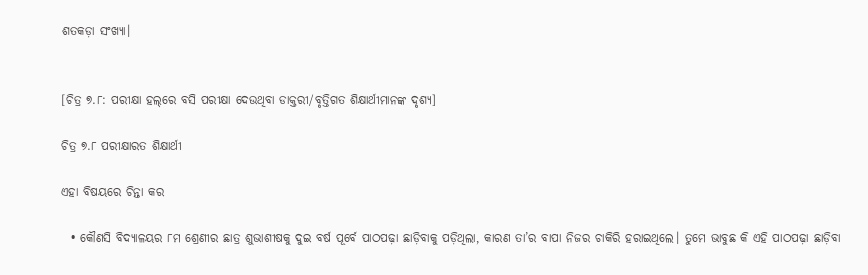ଶତକଡ଼ା ସଂଖ୍ୟା।


[ଚିତ୍ର ୭.୮: ପରୀକ୍ଷା ହଲ୍‌ରେ ବସି ପରୀକ୍ଷା ଦେଉଥିବା ଡାକ୍ତରୀ/ବୃତ୍ତିଗତ ଶିକ୍ଷାର୍ଥୀମାନଙ୍କ ଦୃଶ୍ୟ]

ଚିତ୍ର ୭.୮ ପରୀକ୍ଷାରତ ଶିକ୍ଷାର୍ଥୀ

ଏହା ବିଷୟରେ ଚିନ୍ତା କର

  • କୌଣସି ବିଦ୍ୟାଳୟର ୮ମ ଶ୍ରେଣୀର ଛାତ୍ର ଶୁଭାଶୀଷକୁ ଦୁଇ ବର୍ଷ ପୂର୍ବେ ପାଠପଢ଼ା ଛାଡ଼ିବାକୁ ପଡ଼ିଥିଲା, କାରଣ ତା’ର ବାପା ନିଜର ଚାକିରି ହରାଇଥିଲେ। ତୁମେ ଭାବୁଛ କି ଏହି ପାଠପଢ଼ା ଛାଡ଼ିବା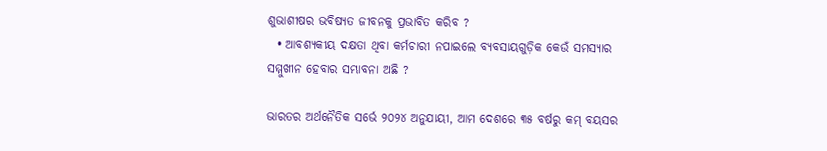ଶୁଭାଶୀଷର ଭବିଷ୍ୟତ ଜୀବନକୁ ପ୍ରଭାବିତ କରିବ ?
  • ଆବଶ୍ୟକୀୟ ଦକ୍ଷତା ଥିବା କର୍ମଚାରୀ ନପାଇଲେ ବ୍ୟବସାୟଗୁଡ଼ିକ କେଉଁ ସମସ୍ୟାର ସମ୍ମୁଖୀନ ହେବାର ସମ୍ଭାବନା ଅଛି ?

ଭାରତର ଅର୍ଥନୈତିକ ସର୍ଭେ ୨୦୨୪ ଅନୁଯାୟୀ, ଆମ ଦେଶରେ ୩୫ ବର୍ଷରୁ କମ୍ ବୟସର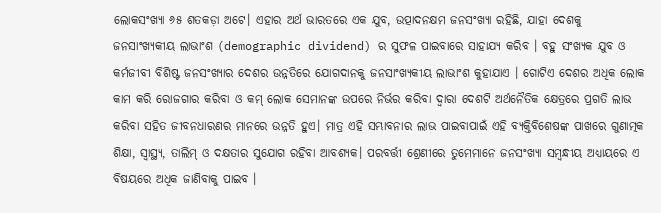ଲୋକସଂଖ୍ୟା ୬୫ ଶତକଡ଼ା ଅଟେ। ଏହାର ଅର୍ଥ ଭାରତରେ ଏକ ଯୁବ, ଉତ୍ପାଦନକ୍ଷମ ଜନସଂଖ୍ୟା ରହିଛି, ଯାହା ଦେଶକୁ ଜନସାଂଖ୍ୟକୀୟ ଲାଭାଂଶ (demographic dividend) ର ସୁଫଳ ପାଇବାରେ ସାହାଯ୍ୟ କରିବ । ବହୁ ସଂଖ୍ୟକ ଯୁବ ଓ କର୍ମଜୀବୀ ବିଶିଷ୍ଟ ଜନସଂଖ୍ୟାର ଦେଶର ଉନ୍ନତିରେ ଯୋଗଦାନକୁ ଜନସାଂଖ୍ୟକୀୟ ଲାଭାଂଶ କୁହାଯାଏ । ଗୋଟିଏ ଦେଶର ଅଧିକ ଲୋକ କାମ କରି ରୋଜଗାର କରିବା ଓ କମ୍ ଲୋକ ସେମାନଙ୍କ ଉପରେ ନିର୍ଭର କରିବା ଦ୍ୱାରା ଦେଶଟି ଅର୍ଥନୈତିକ କ୍ଷେତ୍ରରେ ପ୍ରଗତି ଲାଭ କରିବା ସହିତ ଜୀବନ‌ଧାରଣର ମାନରେ ଉନ୍ନତି ହୁଏ। ମାତ୍ର ଏହି ସମ୍ଭାବନାର ଲାଭ ପାଇବାପାଇଁ ଏହି ବ୍ୟକ୍ତିବିଶେଷଙ୍କ ପାଖରେ ଗୁଣାତ୍ମକ ଶିକ୍ଷା, ସ୍ଵାସ୍ଥ୍ୟ, ତାଲିମ୍ ଓ ଦକ୍ଷତାର ସୁଯୋଗ ରହିବା ଆବଶ୍ୟକ। ପରବର୍ତ୍ତୀ ଶ୍ରେଣୀରେ ତୁମେମାନେ ଜନସଂଖ୍ୟା ସମ୍ବନ୍ଧୀୟ ଅଧ୍ୟାୟରେ ଏ ବିଷୟରେ ଅଧିକ ଜାଣିବାକୁ ପାଇବ ।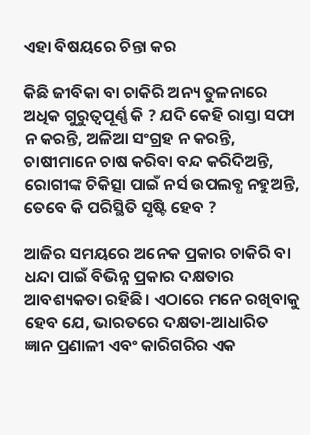ଏହା ବିଷୟରେ ଚିନ୍ତା କର

କିଛି ଜୀବିକା ବା ଚାକିରି ଅନ୍ୟ ତୁଳନାରେ ଅଧିକ ଗୁରୁତ୍ଵପୂର୍ଣ୍ଣ କି ? ଯଦି କେହି ରାସ୍ତା ସଫା ନ କରନ୍ତି, ଅଳିଆ ସଂଗ୍ରହ ନ କରନ୍ତି, ଚାଷୀମାନେ ଚାଷ କରିବା ବନ୍ଦ କରିଦିଅନ୍ତି, ରୋଗୀଙ୍କ ଚିକିତ୍ସା ପାଇଁ ନର୍ସ ଉପଲବ୍ଧ ନ‌ହୁଅନ୍ତି, ତେବେ କି ପରିସ୍ଥିତି ସୃଷ୍ଟି ହେବ ?

ଆଜିର ସମୟରେ ଅନେକ ପ୍ରକାର ଚାକିରି ବା ଧନ୍ଦା ପାଇଁ ବିଭିନ୍ନ ପ୍ରକାର ଦକ୍ଷତାର ଆବଶ୍ୟକତା ରହିଛି। ଏଠାରେ ମନେ ରଖିବାକୁ ହେବ ଯେ, ଭାରତରେ ଦକ୍ଷତା-ଆଧାରିତ ଜ୍ଞାନ ପ୍ରଣାଳୀ ଏବଂ କାରିଗରିର ଏକ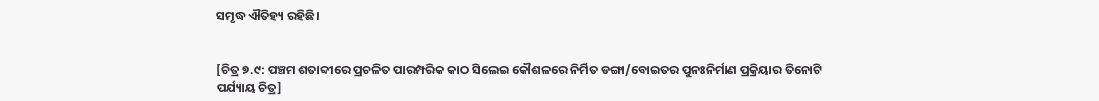ସମୃଦ୍ଧ ଐତିହ୍ୟ ରହିଛି।


[ଚିତ୍ର ୭.୯: ପଞ୍ଚମ ଶତାବ୍ଦୀରେ ପ୍ରଚଳିତ ପାରମ୍ପରିକ କାଠ ସିଲେଇ କୌଶଳରେ ନିର୍ମିତ ଡଙ୍ଗା/ବୋଇତର ପୁନଃନିର୍ମାଣ ପ୍ରକ୍ରିୟାର ତିନୋଟି ପର୍ଯ୍ୟାୟ ଚିତ୍ର]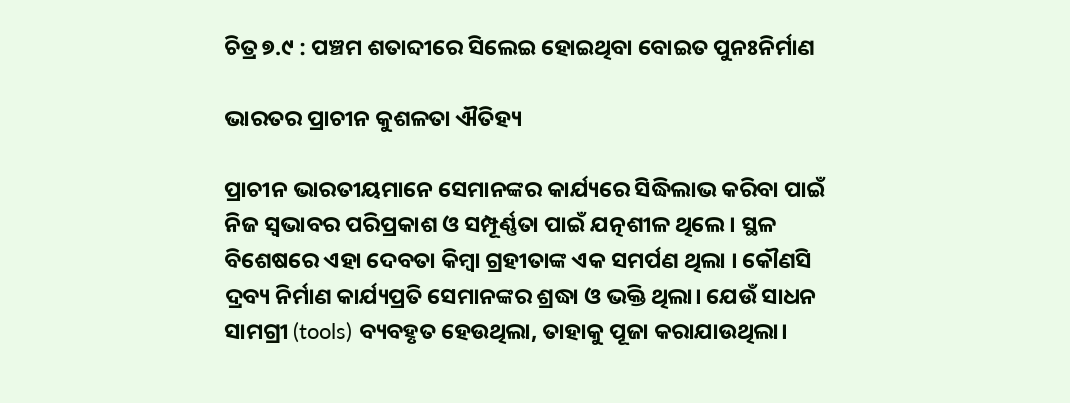ଚିତ୍ର ୭.୯ : ପଞ୍ଚମ ଶତାବ୍ଦୀରେ ସିଲେଇ ହୋଇଥିବା ବୋଇତ ପୁନଃନିର୍ମାଣ

ଭାରତର ପ୍ରାଚୀନ କୁଶଳତା ଐତିହ୍ୟ

ପ୍ରାଚୀନ ଭାରତୀୟମାନେ ସେମାନଙ୍କର କାର୍ଯ୍ୟରେ ସିଦ୍ଧିଲାଭ କରିବା ପାଇଁ ନିଜ ସ୍ୱଭାବର ପରିପ୍ରକାଶ ଓ ସମ୍ପୂର୍ଣ୍ଣତା ପାଇଁ ଯତ୍ନଶୀଳ ଥିଲେ। ସ୍ଥଳ ବିଶେଷରେ ଏହା ଦେବତା କିମ୍ବା ଗ୍ରହୀତାଙ୍କ ଏକ ସମର୍ପଣ ଥିଲା । କୌଣସି ଦ୍ରବ୍ୟ ନିର୍ମାଣ କାର୍ଯ୍ୟପ୍ରତି ସେମାନଙ୍କର ଶ୍ରଦ୍ଧା ଓ ଭକ୍ତି ଥିଲା। ଯେଉଁ ସାଧନ ସାମଗ୍ରୀ (tools) ବ୍ୟବହୃତ ହେଉଥିଲା, ତାହାକୁ ପୂଜା କରାଯାଉଥିଲା।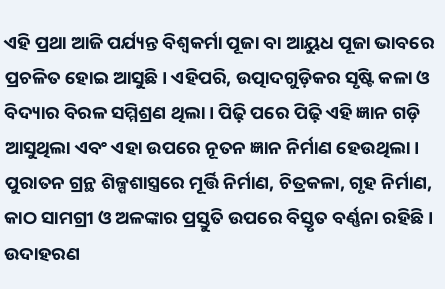ଏହି ପ୍ରଥା ଆଜି ପର୍ଯ୍ୟନ୍ତ ବିଶ୍ୱକର୍ମା ପୂଜା ବା ଆୟୁଧ ପୂଜା ଭାବରେ ପ୍ରଚଳିତ ହୋଇ ଆସୁଛି। ଏହିପରି, ଉତ୍ପାଦଗୁଡ଼ିକର ସୃଷ୍ଟି କଳା ଓ ବିଦ୍ୟାର ବିରଳ ସମ୍ମିଶ୍ରଣ ଥିଲା। ପିଢ଼ି ପରେ ପିଢ଼ି ଏହି ଜ୍ଞାନ ଗଡ଼ି ଆସୁଥିଲା ଏବଂ ଏହା ଉପରେ ନୂତନ ଜ୍ଞାନ ନିର୍ମାଣ ହେଉଥିଲା। ପୁରାତନ ଗ୍ରନ୍ଥ ଶିଳ୍ପଶାସ୍ତ୍ରରେ ମୂର୍ତ୍ତି ନିର୍ମାଣ, ଚିତ୍ରକଳା, ଗୃହ ନିର୍ମାଣ, କାଠ ସାମଗ୍ରୀ ଓ ଅଳଙ୍କାର ପ୍ରସ୍ତୁତି ଉପରେ ବିସ୍ତୃତ ବର୍ଣ୍ଣନା ରହିଛି। ଉଦାହରଣ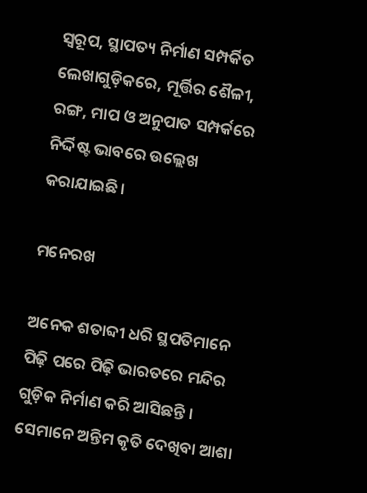ସ୍ୱରୂପ, ସ୍ଥାପତ୍ୟ ନିର୍ମାଣ ସମ୍ପର୍କିତ ଲେଖାଗୁଡ଼ିକରେ, ମୂର୍ତ୍ତିର ଶୈଳୀ, ରଙ୍ଗ, ମାପ ଓ ଅନୁପାତ ସମ୍ପର୍କରେ ନିର୍ଦ୍ଦିଷ୍ଟ ଭାବରେ ଉଲ୍ଲେଖ କରାଯାଇଛି।

ମନେରଖ

ଅନେକ ଶତାବ୍ଦୀ ଧରି ସ୍ଥପତିମାନେ ପିଢ଼ି ପରେ ପିଢ଼ି ଭାରତରେ ମନ୍ଦିର ଗୁଡ଼ିକ ନିର୍ମାଣ କରି ଆସିଛନ୍ତି । ସେମାନେ ଅନ୍ତିମ କୃତି ଦେଖିବା ଆଶା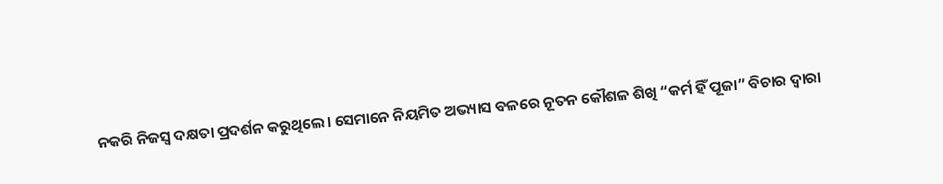ନକରି ନିଜସ୍ଵ ଦକ୍ଷତା ପ୍ରଦର୍ଶନ କରୁଥିଲେ। ସେମାନେ ନିୟମିତ ଅଭ୍ୟାସ ବଳରେ ନୂତନ କୌଶଳ ଶିଖି “କର୍ମ ହିଁ ପୂଜା” ବିଚାର ଦ୍ଵାରା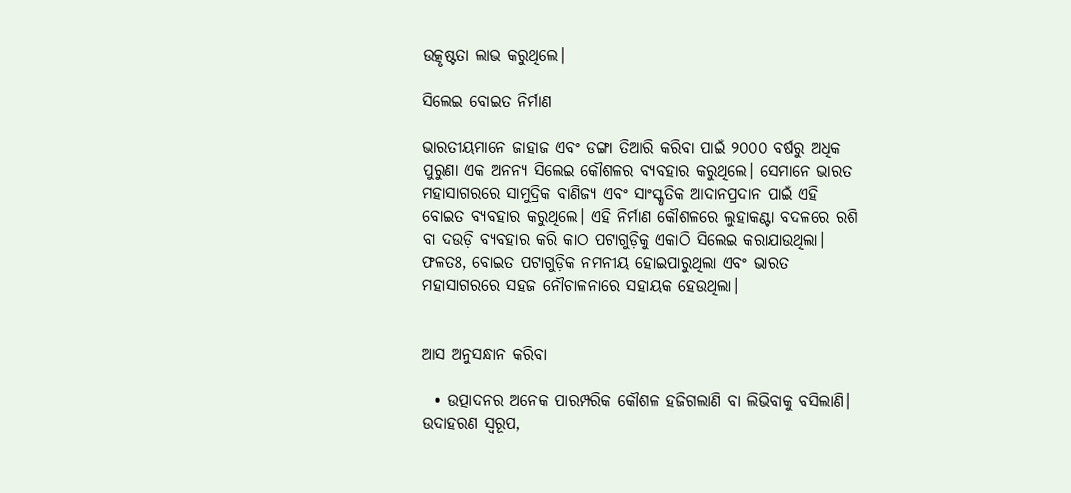ଉତ୍କୃଷ୍ଟତା ଲାଭ କରୁଥିଲେ।

ସିଲେଇ ବୋଇତ ନିର୍ମାଣ

ଭାରତୀୟମାନେ ଜାହାଜ ଏବଂ ଡଙ୍ଗା ତିଆରି କରିବା ପାଇଁ ୨୦୦୦ ବର୍ଷରୁ ଅଧିକ ପୁରୁଣା ଏକ ଅନନ୍ୟ ସିଲେଇ କୌଶଳର ବ୍ୟବହାର କରୁଥିଲେ। ସେମାନେ ଭାରତ ମହାସାଗରରେ ସାମୁଦ୍ରିକ ବାଣିଜ୍ୟ ଏବଂ ସାଂସ୍କୃତିକ ଆଦାନପ୍ରଦାନ ପାଇଁ ଏହି ବୋଇତ ବ୍ୟବହାର କରୁଥିଲେ। ଏହି ନିର୍ମାଣ କୌଶଳରେ ଲୁହାକଣ୍ଟା ବଦଳରେ ରଶି ବା ଦଉଡ଼ି ବ୍ୟବହାର କରି କାଠ ପଟାଗୁଡ଼ିକୁ ଏକାଠି ସିଲେଇ କରାଯାଉଥିଲା। ଫଳତଃ, ବୋଇତ ପଟାଗୁଡ଼ିକ ନମନୀୟ ହୋଇପାରୁଥିଲା ଏବଂ ଭାରତ ମହାସାଗରରେ ସହଜ ନୌଚାଳନାରେ ସହାୟକ ହେଉଥିଲା।


ଆସ ଅନୁସନ୍ଧାନ କରିବା

  • ଉତ୍ପାଦନର ଅନେକ ପାରମ୍ପରିକ କୌଶଳ ହଜିଗଲାଣି ବା ଲିଭିବାକୁ ବସିଲାଣି। ଉଦାହରଣ ସ୍ଵରୂପ,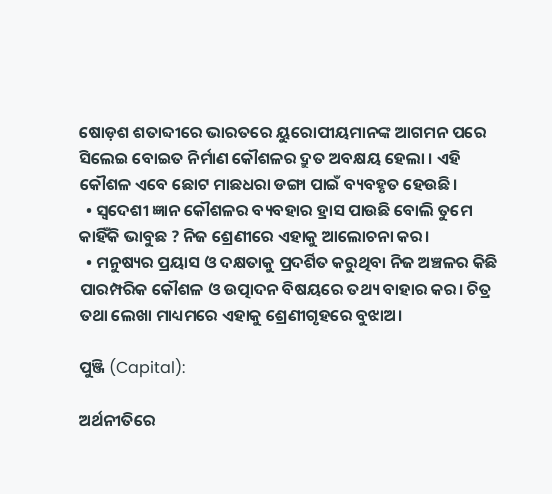ଷୋଡ଼ଶ ଶତାବ୍ଦୀରେ ଭାରତରେ ୟୁରୋପୀୟମାନଙ୍କ ଆଗମନ ପରେ ସିଲେଇ ବୋଇତ ନିର୍ମାଣ କୌଶଳର ଦ୍ରୁତ ଅବକ୍ଷୟ ହେଲା । ଏହି କୌଶଳ ଏବେ ଛୋଟ ମାଛଧରା ଡଙ୍ଗା ପାଇଁ ବ୍ୟବହୃତ ହେଉଛି।
  • ସ୍ଵଦେଶୀ ଜ୍ଞାନ କୌଶଳର ବ୍ୟବହାର ହ୍ରାସ ପାଉଛି ବୋଲି ତୁମେ କାହିଁକି ଭାବୁଛ ? ନିଜ ଶ୍ରେଣୀରେ ଏହାକୁ ଆଲୋଚନା କର।
  • ମନୁଷ୍ୟର ପ୍ରୟାସ ଓ ଦକ୍ଷତାକୁ ପ୍ରଦର୍ଶିତ କରୁଥିବା ନିଜ ଅଞ୍ଚଳର କିଛି ପାରମ୍ପରିକ କୌଶଳ ଓ ଉତ୍ପାଦନ ବିଷୟରେ ତଥ୍ୟ ବାହାର କର। ଚିତ୍ର ତଥା ଲେଖା ମାଧ୍ୟମରେ ଏହାକୁ ଶ୍ରେଣୀଗୃହରେ ବୁଝାଅ।

ପୁଞ୍ଜି (Capital):

ଅର୍ଥନୀତିରେ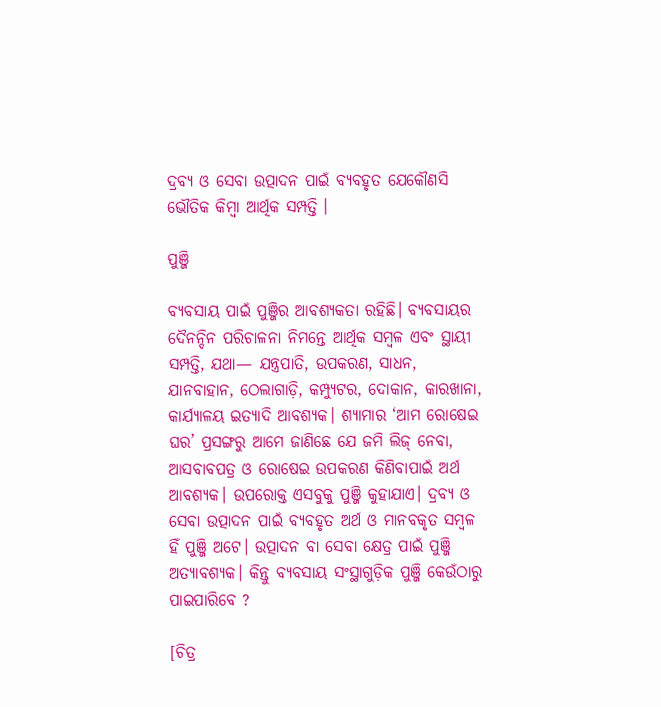ଦ୍ରବ୍ୟ ଓ ସେବା ଉତ୍ପାଦନ ପାଇଁ ବ୍ୟବହୃତ ଯେକୌଣସି ଭୌତିକ କିମ୍ବା ଆର୍ଥିକ ସମ୍ପତ୍ତି ।

ପୁଞ୍ଜି

ବ୍ୟବସାୟ ପାଇଁ ପୁଞ୍ଜିର ଆବଶ୍ୟକତା ରହିଛି। ବ୍ୟବସାୟର ଦୈନନ୍ଦିନ ପରିଚାଳନା ନିମନ୍ତେ ଆର୍ଥିକ ସମ୍ବଳ ଏବଂ ସ୍ଥାୟୀ ସମ୍ପତ୍ତି, ଯଥା— ଯନ୍ତ୍ରପାତି, ଉପକରଣ, ସାଧନ, ଯାନବାହାନ, ଠେଲାଗାଡ଼ି, କମ୍ପ୍ୟୁଟର, ଦୋକାନ, କାରଖାନା, କାର୍ଯ୍ୟାଳୟ ଇତ୍ୟାଦି ଆବଶ୍ୟକ। ଶ୍ୟାମାର ‘ଆମ ରୋଷେଇ ଘର’ ପ୍ରସଙ୍ଗରୁ ଆମେ ଜାଣିଛେ ଯେ ଜମି ଲିଜ୍ ନେବା, ଆସବାବପତ୍ର ଓ ରୋଷେଇ ଉପକରଣ କିଣିବାପାଇଁ ଅର୍ଥ ଆବଶ୍ୟକ। ଉପରୋକ୍ତ ଏସବୁକୁ ପୁଞ୍ଜି କୁହାଯାଏ। ଦ୍ରବ୍ୟ ଓ ସେବା ଉତ୍ପାଦନ ପାଇଁ ବ୍ୟବହୃତ ଅର୍ଥ ଓ ମାନବକୃତ ସମ୍ବଳ ହିଁ ପୁଞ୍ଜି ଅଟେ। ଉତ୍ପାଦନ ବା ସେବା କ୍ଷେତ୍ର ପାଇଁ ପୁଞ୍ଜି ଅତ୍ୟାବଶ୍ୟକ। କିନ୍ତୁ ବ୍ୟବସାୟ ସଂସ୍ଥାଗୁଡ଼ିକ ପୁଞ୍ଜି କେଉଁଠାରୁ ପାଇପାରିବେ ?

[ଚିତ୍ର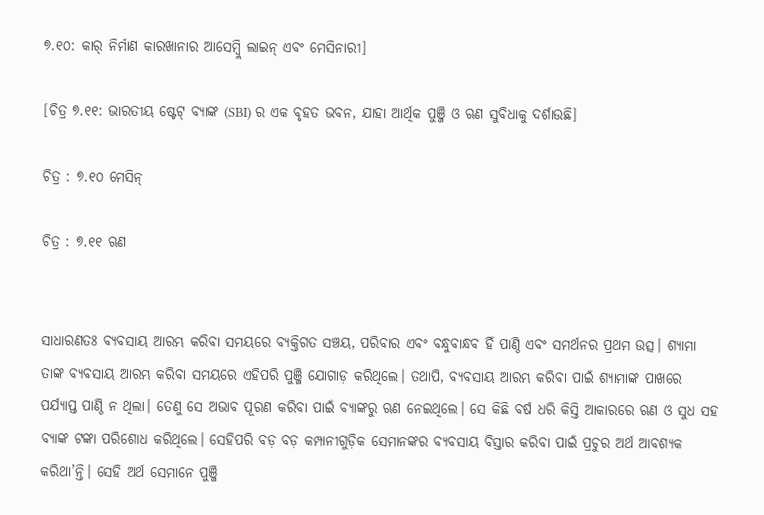୭.୧୦: କାର୍ ନିର୍ମାଣ କାରଖାନାର ଆସେମ୍ବ୍ଲି ଲାଇନ୍ ଏବଂ ମେସିନାରୀ]

[ଚିତ୍ର ୭.୧୧: ଭାରତୀୟ ଷ୍ଟେଟ୍ ବ୍ୟାଙ୍କ (SBI) ର ଏକ ବୃହତ ଭବନ, ଯାହା ଆର୍ଥିକ ପୁଞ୍ଜି ଓ ଋଣ ସୁବିଧାକୁ ଦର୍ଶାଉଛି]

ଚିତ୍ର : ୭.୧୦ ମେସିନ୍

ଚିତ୍ର : ୭.୧୧ ଋଣ


ସାଧାରଣତଃ ବ୍ୟବସାୟ ଆରମ୍ଭ କରିବା ସମୟରେ ବ୍ୟକ୍ତିଗତ ସଞ୍ଚୟ, ପରିବାର ଏବଂ ବନ୍ଧୁବାନ୍ଧବ ହିଁ ପାଣ୍ଠି ଏବଂ ସମର୍ଥନର ପ୍ରଥମ ଉତ୍ସ। ଶ୍ୟାମା ତାଙ୍କ ବ୍ୟବସାୟ ଆରମ୍ଭ କରିବା ସମୟରେ ଏହିପରି ପୁଞ୍ଜି ଯୋଗାଡ଼ କରିଥିଲେ। ତଥାପି, ବ୍ୟବସାୟ ଆରମ୍ଭ କରିବା ପାଇଁ ଶ୍ୟାମାଙ୍କ ପାଖରେ ପର୍ଯ୍ୟାପ୍ତ ପାଣ୍ଠି ନ ଥିଲା। ତେଣୁ ସେ ଅଭାବ ପୂରଣ କରିବା ପାଇଁ ବ୍ୟାଙ୍କରୁ ଋଣ ନେଇଥିଲେ। ସେ କିଛି ବର୍ଷ ଧରି କିସ୍ତି ଆକାରରେ ଋଣ ଓ ସୁଧ ସହ ବ୍ୟାଙ୍କ ଟଙ୍କା ପରିଶୋଧ କରିଥିଲେ। ସେହିପରି ବଡ଼ ବଡ଼ କମ୍ପାନୀଗୁଡ଼ିକ ସେମାନଙ୍କର ବ୍ୟବସାୟ ବିସ୍ତାର କରିବା ପାଇଁ ପ୍ରଚୁର ଅର୍ଥ ଆବଶ୍ୟକ କରିଥା’ନ୍ତି। ସେହି ଅର୍ଥ ସେମାନେ ପୁଞ୍ଜି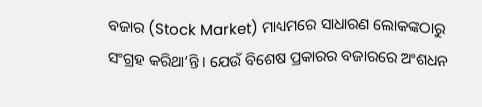ବଜାର (Stock Market) ମାଧ୍ୟମରେ ସାଧାରଣ ଲୋକଙ୍କଠାରୁ ସଂଗ୍ରହ କରିଥା’ନ୍ତି। ଯେଉଁ ବିଶେଷ ପ୍ରକାରର ବଜାରରେ ଅଂଶଧନ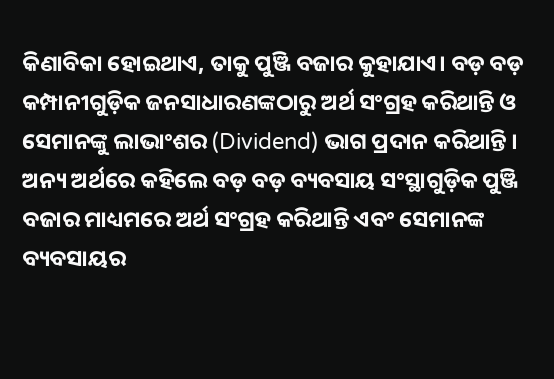କିଣାବିକା ହୋଇଥାଏ, ତାକୁ ପୁଞ୍ଜି ବଜାର କୁହାଯାଏ। ବଡ଼ ବଡ଼ କମ୍ପାନୀଗୁଡ଼ିକ ଜନସାଧାରଣଙ୍କଠାରୁ ଅର୍ଥ ସଂଗ୍ରହ କରିଥାନ୍ତି ଓ ସେମାନଙ୍କୁ ଲାଭାଂଶର (Dividend) ଭାଗ ପ୍ରଦାନ କରିଥାନ୍ତି । ଅନ୍ୟ ଅର୍ଥରେ କହିଲେ ବଡ଼ ବଡ଼ ବ୍ୟବସାୟ ସଂସ୍ଥାଗୁଡ଼ିକ ପୁଞ୍ଜି ବଜାର ମାଧ୍ୟମରେ ଅର୍ଥ ସଂଗ୍ରହ କରିଥାନ୍ତି ଏବଂ ସେମାନଙ୍କ ବ୍ୟବସାୟର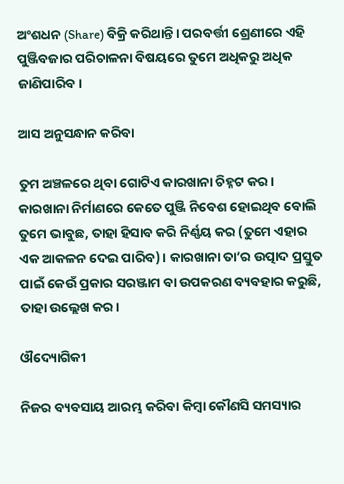ଅଂଶଧନ (Share) ବିକ୍ରି କରିଥାନ୍ତି। ପରବର୍ତ୍ତୀ ଶ୍ରେଣୀରେ ଏହି ପୁଞ୍ଜିବଜାର ପରିଚାଳନା ବିଷୟରେ ତୁମେ ଅଧିକରୁ ଅଧିକ ଜାଣିପାରିବ।

ଆସ ଅନୁସନ୍ଧାନ କରିବା

ତୁମ ଅଞ୍ଚଳରେ ଥିବା ଗୋଟିଏ କାରଖାନା ଚିହ୍ନଟ କର। କାରଖାନା ନିର୍ମାଣରେ କେତେ ପୁଞ୍ଜି ନିବେଶ ହୋଇଥିବ ବୋଲି ତୁମେ ଭାବୁଛ, ତାହା ହିସାବ କରି ନିର୍ଣ୍ଣୟ କର (ତୁମେ ଏହାର ଏକ ଆକଳନ ଦେଇ ପାରିବ)। କାରଖାନା ତା’ର ଉତ୍ପାଦ ପ୍ରସ୍ତୁତ ପାଇଁ କେଉଁ ପ୍ରକାର ସରଞ୍ଜାମ ବା ଉପକରଣ ବ୍ୟବହାର କରୁଛି, ତାହା ଉଲ୍ଲେଖ କର।

ଔଦ୍ୟୋଗିକୀ

ନିଜର ବ୍ୟବସାୟ ଆରମ୍ଭ କରିବା କିମ୍ବା କୌଣସି ସମସ୍ୟାର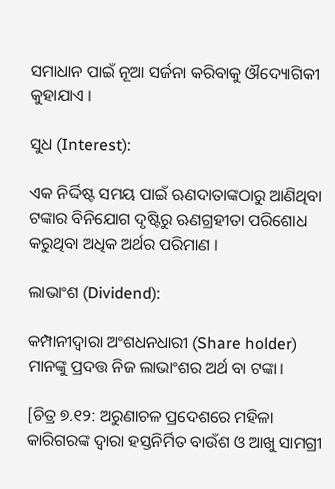ସମାଧାନ ପାଇଁ ନୂଆ ସର୍ଜନା କରିବାକୁ ଔଦ୍ୟୋଗିକୀ କୁହାଯାଏ ।

ସୁଧ (Interest):

ଏକ ନିର୍ଦ୍ଦିଷ୍ଟ ସମୟ ପାଇଁ ଋଣଦାତାଙ୍କଠାରୁ ଆଣିଥିବା ଟଙ୍କାର ବିନିଯୋଗ ଦୃଷ୍ଟିରୁ ଋଣଗ୍ରହୀତା ପରିଶୋଧ କରୁଥିବା ଅଧିକ ଅର୍ଥର ପରିମାଣ ।

ଲାଭାଂଶ (Dividend):

କମ୍ପାନୀଦ୍ୱାରା ଅଂଶଧନଧାରୀ (Share holder) ମାନଙ୍କୁ ପ୍ରଦତ୍ତ ନିଜ ଲାଭାଂଶର ଅର୍ଥ ବା ଟଙ୍କା।

[ଚିତ୍ର ୭.୧୨: ଅରୁଣାଚଳ ପ୍ରଦେଶରେ ମହିଳା କାରିଗରଙ୍କ ଦ୍ୱାରା ହସ୍ତନିର୍ମିତ ବାଉଁଶ ଓ ଆଖୁ ସାମଗ୍ରୀ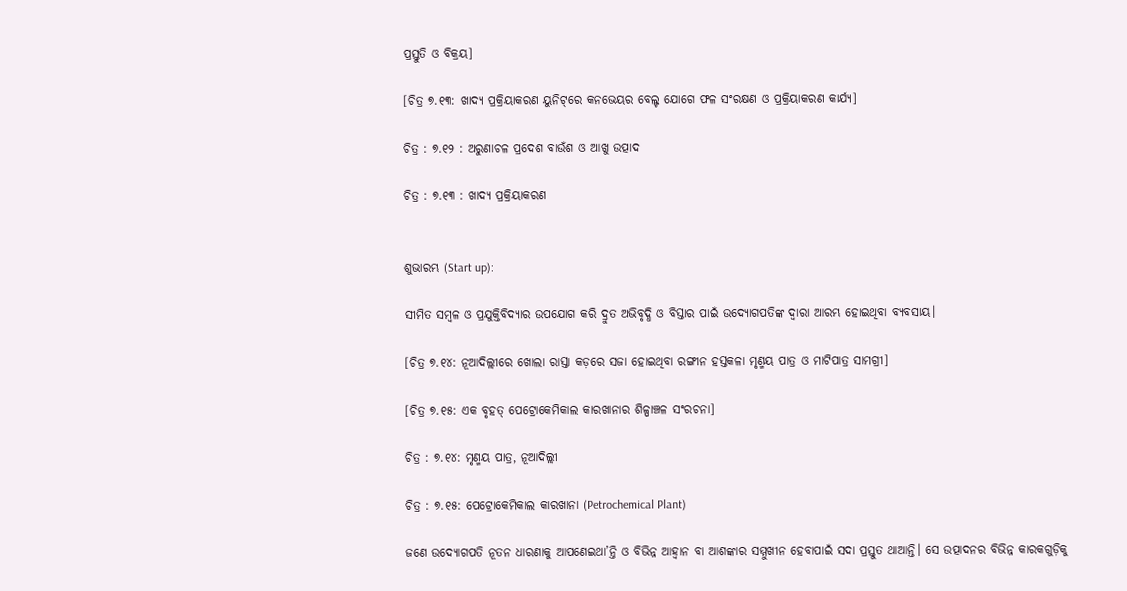ପ୍ରସ୍ତୁତି ଓ ବିକ୍ରୟ]

[ଚିତ୍ର ୭.୧୩: ଖାଦ୍ୟ ପ୍ରକ୍ରିୟାକରଣ ୟୁନିଟ୍‌ରେ କନଭେୟର ବେଲ୍ଟ ଯୋଗେ ଫଳ ସଂରକ୍ଷଣ ଓ ପ୍ରକ୍ରିୟାକରଣ କାର୍ଯ୍ୟ]

ଚିତ୍ର : ୭.୧୨ : ଅରୁଣାଚଳ ପ୍ରଦେଶ ବାଉଁଶ ଓ ଆଖୁ ଉତ୍ପାଦ

ଚିତ୍ର : ୭.୧୩ : ଖାଦ୍ୟ ପ୍ରକ୍ରିୟାକରଣ


ଶୁଭାରମ୍ଭ (Start up):

ସୀମିତ ସମ୍ବଳ ଓ ପ୍ରଯୁକ୍ତିବିଦ୍ୟାର ଉପଯୋଗ କରି ଦ୍ରୁତ ଅଭିବୃଦ୍ଧି ଓ ବିସ୍ତାର ପାଇଁ ଉଦ୍ୟୋଗପତିଙ୍କ ଦ୍ଵାରା ଆରମ୍ଭ ହୋଇଥିବା ବ୍ୟବସାୟ।

[ଚିତ୍ର ୭.୧୪: ନୂଆଦିଲ୍ଲୀରେ ଖୋଲା ରାସ୍ତା କଡ଼ରେ ସଜା ହୋଇଥିବା ରଙ୍ଗୀନ ହସ୍ତକଳା ମୃଣ୍ମୟ ପାତ୍ର ଓ ମାଟିପାତ୍ର ସାମଗ୍ରୀ]

[ଚିତ୍ର ୭.୧୫: ଏକ ବୃହତ୍ ପେଟ୍ରୋକେମିକାଲ କାରଖାନାର ଶିଳ୍ପାଞ୍ଚଳ ସଂରଚନା]

ଚିତ୍ର : ୭.୧୪: ମୃଣ୍ମୟ ପାତ୍ର, ନୂଆଦିଲ୍ଲୀ

ଚିତ୍ର : ୭.୧୫: ପେଟ୍ରୋକେମିକାଲ କାରଖାନା (Petrochemical Plant)

ଜଣେ ଉଦ୍ୟୋଗପତି ନୂତନ ଧାରଣାକୁ ଆପଣେଇଥା’ନ୍ତି ଓ ବିଭିନ୍ନ ଆହ୍ବାନ ବା ଆଶଙ୍କାର ସମ୍ମୁଖୀନ ହେବାପାଇଁ ସଦା ପ୍ରସ୍ତୁତ ଥାଆନ୍ତି। ସେ ଉତ୍ପାଦନର ବିଭିନ୍ନ କାରକଗୁଡ଼ିକୁ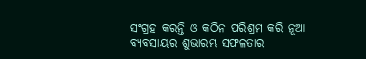ସଂଗ୍ରହ କରନ୍ତି ଓ କଠିନ ପରିଶ୍ରମ କରି ନୂଆ ବ୍ୟବସାୟର ଶୁଭାରମ୍ଭ ସଫଳତାର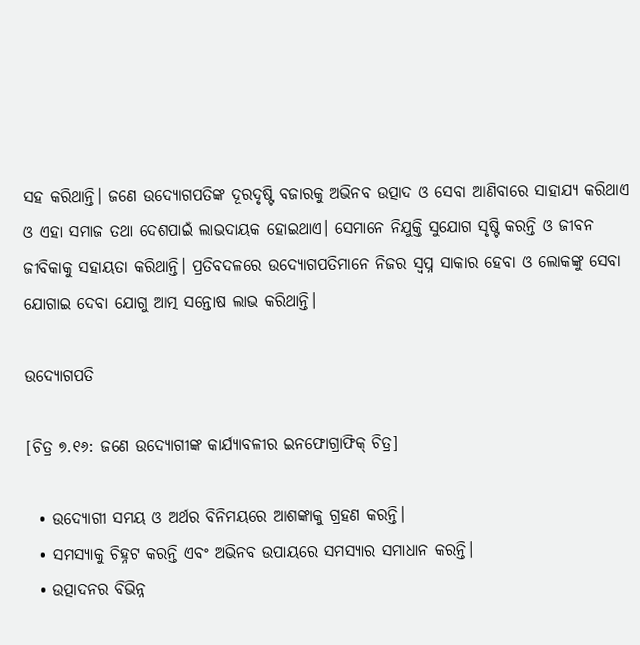ସହ କରିଥାନ୍ତି। ଜଣେ ଉଦ୍ୟୋଗପତିଙ୍କ ଦୂରଦୃଷ୍ଟି ବଜାରକୁ ଅଭିନବ ଉତ୍ପାଦ ଓ ସେବା ଆଣିବାରେ ସାହାଯ୍ୟ କରିଥାଏ ଓ ଏହା ସମାଜ ତଥା ଦେଶପାଇଁ ଲାଭଦାୟକ ହୋଇଥାଏ। ସେମାନେ ନିଯୁକ୍ତି ସୁଯୋଗ ସୃଷ୍ଟି କରନ୍ତି ଓ ଜୀବନ ଜୀବିକାକୁ ସହାୟତା କରିଥାନ୍ତି। ପ୍ରତିବଦଳରେ ଉଦ୍ୟୋଗପତିମାନେ ନିଜର ସ୍ୱପ୍ନ ସାକାର ହେବା ଓ ଲୋକଙ୍କୁ ସେବା ଯୋଗାଇ ଦେବା ଯୋଗୁ ଆତ୍ମ ସନ୍ତୋଷ ଲାଭ କରିଥାନ୍ତି।

ଉଦ୍ୟୋଗପତି

[ଚିତ୍ର ୭.୧୬: ଜଣେ ଉଦ୍ୟୋଗୀଙ୍କ କାର୍ଯ୍ୟାବଳୀର ଇନଫୋଗ୍ରାଫିକ୍ ଚିତ୍ର]

  • ଉଦ୍ୟୋଗୀ ସମୟ ଓ ଅର୍ଥର ବିନିମୟରେ ଆଶଙ୍କାକୁ ଗ୍ରହଣ କରନ୍ତି।
  • ସମସ୍ୟାକୁ ଚିହ୍ନଟ କରନ୍ତି ଏବଂ ଅଭିନବ ଉପାୟରେ ସମସ୍ୟାର ସମାଧାନ କରନ୍ତି।
  • ଉତ୍ପାଦନର ବିଭିନ୍ନ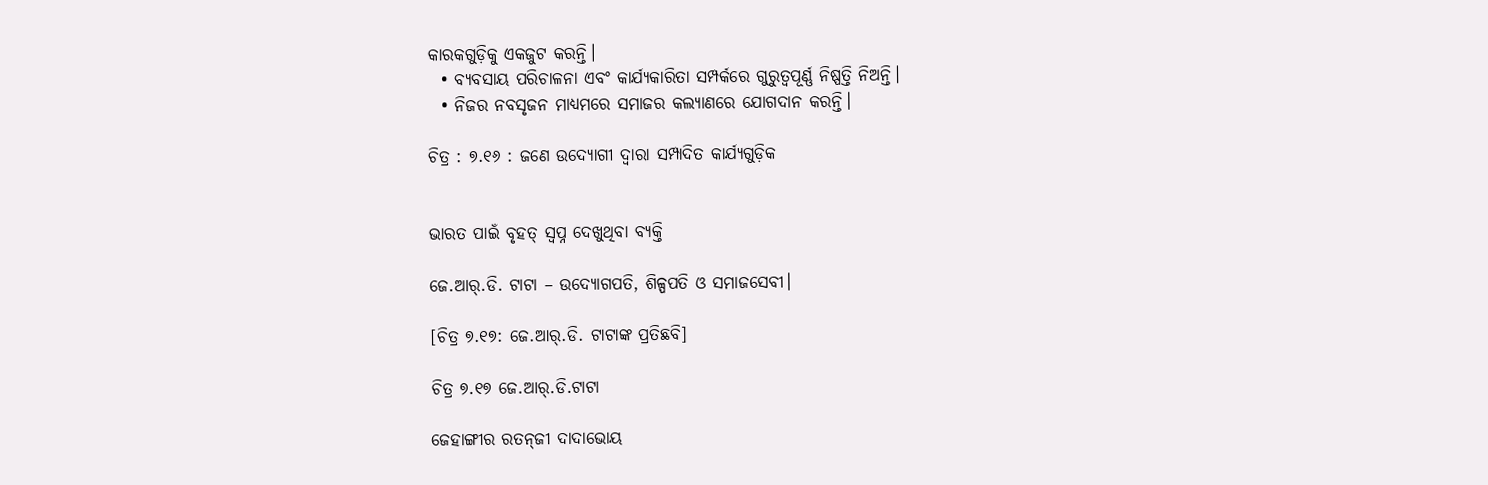କାରକଗୁଡ଼ିକୁ ଏକଜୁଟ କରନ୍ତି।
  • ବ୍ୟବସାୟ ପରିଚାଳନା ଏବଂ କାର୍ଯ୍ୟକାରିତା ସମ୍ପର୍କରେ ଗୁରୁତ୍ଵପୂର୍ଣ୍ଣ ନିଷ୍ପତ୍ତି ନିଅନ୍ତି।
  • ନିଜର ନବସୃଜନ ମାଧ୍ୟମରେ ସମାଜର କଲ୍ୟାଣରେ ଯୋଗଦାନ କରନ୍ତି।

ଚିତ୍ର : ୭.୧୬ : ଜଣେ ଉଦ୍ୟୋଗୀ ଦ୍ବାରା ସମ୍ପାଦିତ କାର୍ଯ୍ୟଗୁଡ଼ିକ


ଭାରତ ପାଇଁ ବୃହତ୍ ସ୍ୱପ୍ନ ଦେଖୁଥିବା ବ୍ୟକ୍ତି

ଜେ.ଆର୍.ଡି. ଟାଟା – ଉଦ୍ୟୋଗପତି, ଶିଳ୍ପପତି ଓ ସମାଜସେବୀ।

[ଚିତ୍ର ୭.୧୭: ଜେ.ଆର୍.ଡି. ଟାଟାଙ୍କ ପ୍ରତିଛବି]

ଚିତ୍ର ୭.୧୭ ଜେ.ଆର୍.ଡି.ଟାଟା

ଜେହାଙ୍ଗୀର ରତନ୍‌ଜୀ ଦାଦାଭୋୟ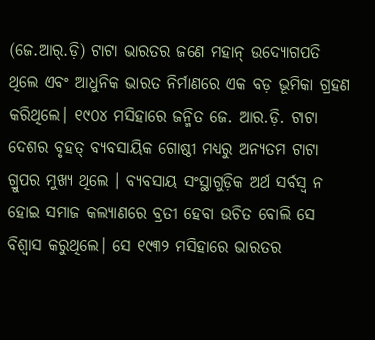(ଜେ.ଆର୍.ଡ଼ି) ଟାଟା ଭାରତର ଜଣେ ମହାନ୍ ଉଦ୍ୟୋଗପତି ଥିଲେ ଏବଂ ଆଧୁନିକ ଭାରତ ନିର୍ମାଣରେ ଏକ ବଡ଼ ଭୂମିକା ଗ୍ରହଣ କରିଥିଲେ। ୧୯୦୪ ମସିହାରେ ଜନ୍ମିତ ଜେ. ଆର.ଡ଼ି. ଟାଟା ଦେଶର ବୃହତ୍ ବ୍ୟବସାୟିକ ଗୋଷ୍ଠୀ ମଧ୍ୟରୁ ଅନ୍ୟତମ ଟାଟା ଗ୍ରୁପର ମୁଖ୍ୟ ଥିଲେ । ବ୍ୟବସାୟ ସଂସ୍ଥାଗୁଡ଼ିକ ଅର୍ଥ ସର୍ବସ୍ଵ ନ ହୋଇ ସମାଜ କଲ୍ୟାଣରେ ବ୍ରତୀ ହେବା ଉଚିତ ବୋଲି ସେ ବିଶ୍ବାସ କରୁଥିଲେ। ସେ ୧୯୩୨ ମସିହାରେ ଭାରତର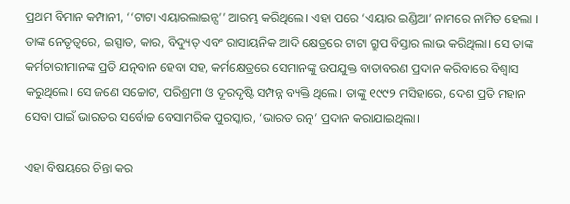ପ୍ରଥମ ବିମାନ କମ୍ପାନୀ, ‘‘ଟାଟା ଏୟାରଲାଇନ୍ସ’’ ଆରମ୍ଭ କରିଥିଲେ। ଏହା ପରେ ‘ଏୟାର ଇଣ୍ଡିଆ’ ନାମରେ ନାମିତ ହେଲା । ତାଙ୍କ ନେତୃତ୍ୱରେ, ଇସ୍ପାତ, କାର, ବିଦ୍ୟୁତ୍ ଏବଂ ରାସାୟନିକ ଆଦି କ୍ଷେତ୍ରରେ ଟାଟା ଗ୍ରୁପ ବିସ୍ତାର ଲାଭ କରିଥିଲା। ସେ ତାଙ୍କ କର୍ମଚାରୀମାନଙ୍କ ପ୍ରତି ଯତ୍ନବାନ ହେବା ସହ, କର୍ମକ୍ଷେତ୍ରରେ ସେମାନଙ୍କୁ ଉପଯୁକ୍ତ ବାତାବରଣ ପ୍ରଦାନ କରିବାରେ ବିଶ୍ଵାସ କରୁଥିଲେ। ସେ ଜଣେ ସଚ୍ଚୋଟ, ପରିଶ୍ରମୀ ଓ ଦୂରଦୃଷ୍ଟି ସମ୍ପନ୍ନ ବ୍ୟକ୍ତି ଥିଲେ। ତାଙ୍କୁ ୧୯୯୨ ମସିହାରେ, ଦେଶ ପ୍ରତି ମହାନ ସେବା ପାଇଁ ଭାରତର ସର୍ବୋଚ୍ଚ ବେସାମରିକ ପୁରସ୍କାର, ‘ଭାରତ ରତ୍ନ’ ପ୍ରଦାନ କରାଯାଇଥିଲା।

ଏହା ବିଷୟରେ ଚିନ୍ତା କର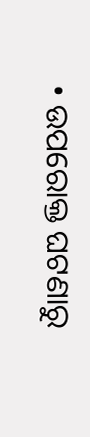• ଉପରୋକ୍ତ ଘଟଣାରୁ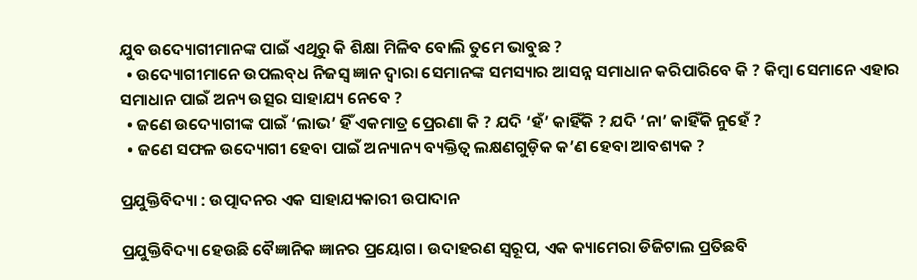ଯୁବ ଉଦ୍ୟୋଗୀମାନଙ୍କ ପାଇଁ ଏଥିରୁ କି ଶିକ୍ଷା ମିଳିବ ବୋଲି ତୁମେ ଭାବୁଛ ?
  • ଉଦ୍ୟୋଗୀମାନେ ଉପଲବ୍‌ଧ ନିଜସ୍ଵ ଜ୍ଞାନ ଦ୍ଵାରା ସେମାନଙ୍କ ସମସ୍ୟାର ଆସନ୍ନ ସମାଧାନ କରିପାରିବେ କି ? କିମ୍ବା ସେମାନେ ଏହାର ସମାଧାନ ପାଇଁ ଅନ୍ୟ ଉତ୍ସର ସାହାଯ୍ୟ ନେବେ ?
  • ଜଣେ ଉଦ୍ୟୋଗୀଙ୍କ ପାଇଁ ‘ଲାଭ’ ହିଁ ଏକମାତ୍ର ପ୍ରେରଣା କି ? ଯଦି ‘ହଁ’ କାହିଁକି ? ଯଦି ‘ନା’ କାହିଁକି ନୁହେଁ ?
  • ଜଣେ ସଫଳ ଉଦ୍ୟୋଗୀ ହେବା ପାଇଁ ଅନ୍ୟାନ୍ୟ ବ୍ୟକ୍ତିତ୍ୱ ଲକ୍ଷଣଗୁଡ଼ିକ କ’ଣ ହେବା ଆବଶ୍ୟକ ?

ପ୍ରଯୁକ୍ତିବିଦ୍ୟା : ଉତ୍ପାଦନର ଏକ ସାହାଯ୍ୟକାରୀ ଉପାଦାନ

ପ୍ରଯୁକ୍ତିବିଦ୍ୟା ହେଉଛି ବୈଜ୍ଞାନିକ ଜ୍ଞାନର ପ୍ରୟୋଗ। ଉଦାହରଣ ସ୍ଵରୂପ, ଏକ କ୍ୟାମେରା ଡିଜିଟାଲ ପ୍ରତିଛବି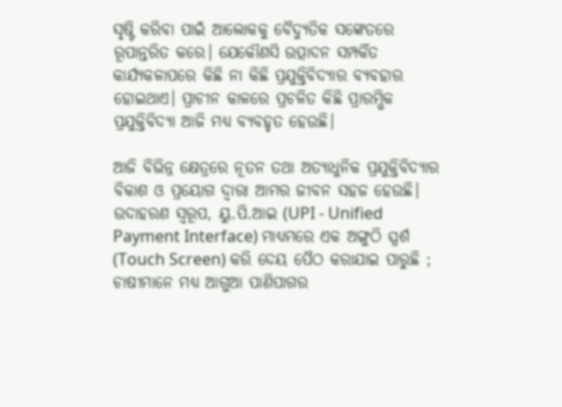ସୃଷ୍ଟି କରିବା ପାଇଁ ଆଲୋକକୁ ବୈଦ୍ୟୁତିକ ସଙ୍କେତରେ ରୂପାନ୍ତରିତ କରେ। ଯେକୌଣସି ଉତ୍ପାଦନ ସମ୍ପର୍କିତ କାର୍ଯ୍ୟକଳାପରେ କିଛି ନା କିଛି ପ୍ରଯୁକ୍ତିବିଦ୍ୟାର ବ୍ୟବହାର ହୋଇଥାଏ। ପ୍ରାଚୀନ କାଳରେ ପ୍ରଚଳିତ କିଛି ପ୍ରାରମ୍ଭିକ ପ୍ରଯୁକ୍ତିବିଦ୍ୟା ଆଜି ମଧ୍ୟ ବ୍ୟବହୃତ ହେଉଛି।

ଆଜି ବିଭିନ୍ନ କ୍ଷେତ୍ରରେ ନୂତନ ତଥା ଅତ୍ୟାଧୁନିକ ପ୍ରଯୁକ୍ତିବିଦ୍ୟାର ବିକାଶ ଓ ପ୍ରୟୋଗ ଦ୍ଵାରା ଆମର ଜୀବନ ସହଜ ହେଉଛି। ଉଦାହରଣ ସ୍ଵରୂପ, ୟୁ.ପି.ଆଇ (UPI - Unified Payment Interface) ମାଧ୍ୟମରେ ଏକ ଅଙ୍ଗୁଠି ସ୍ପର୍ଶ (Touch Screen) କରି ଦେୟ ପୈଠ କରାଯାଇ ପାରୁଛି ; ଚାଷୀମାନେ ମଧ୍ୟ ଆଗୁଆ ପାଣିପାଗର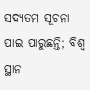ସଦ୍ୟତମ ସୂଚନା ପାଇ ପାରୁଛନ୍ତି; ବିଶ୍ଵ ସ୍ଥାନ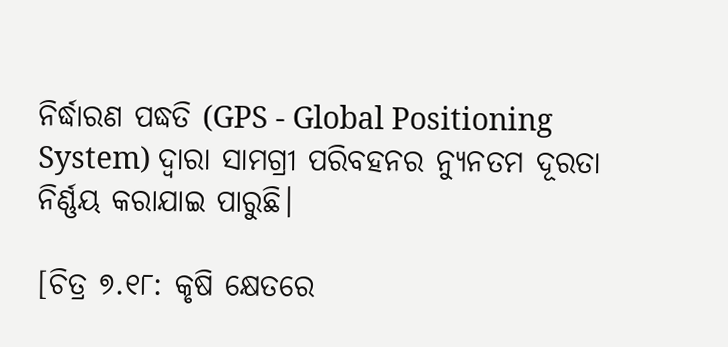ନିର୍ଦ୍ଧାରଣ ପଦ୍ଧତି (GPS - Global Positioning System) ଦ୍ୱାରା ସାମଗ୍ରୀ ପରିବହନର ନ୍ୟୁନତମ ଦୂରତା ନିର୍ଣ୍ଣୟ କରାଯାଇ ପାରୁଛି।

[ଚିତ୍ର ୭.୧୮: କୃଷି କ୍ଷେତରେ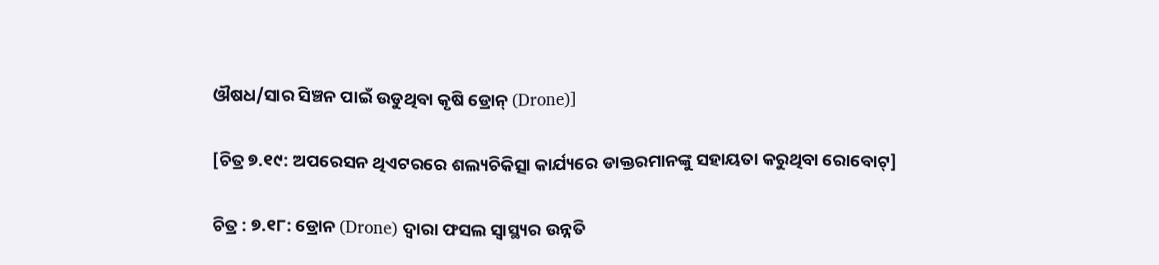ଔଷଧ/ସାର ସିଞ୍ଚନ ପାଇଁ ଉଡୁଥିବା କୃଷି ଡ୍ରୋନ୍ (Drone)]

[ଚିତ୍ର ୭.୧୯: ଅପରେସନ ଥିଏଟରରେ ଶଲ୍ୟଚିକିତ୍ସା କାର୍ଯ୍ୟରେ ଡାକ୍ତରମାନଙ୍କୁ ସହାୟତା କରୁଥିବା ରୋବୋଟ୍]

ଚିତ୍ର : ୭.୧୮: ଡ୍ରୋନ (Drone) ଦ୍ବାରା ଫସଲ ସ୍ଵାସ୍ଥ୍ୟର ଉନ୍ନତି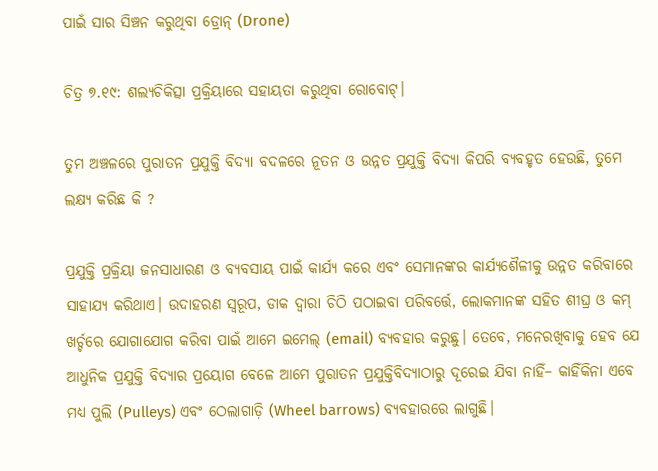ପାଇଁ ସାର ସିଞ୍ଚନ କରୁଥିବା ଡ୍ରୋନ୍ (Drone)

ଚିତ୍ର ୭.୧୯: ଶଲ୍ୟଚିକିତ୍ସା ପ୍ରକ୍ରିୟାରେ ସହାୟତା କରୁଥିବା ରୋବୋଟ୍।

ତୁମ ଅଞ୍ଚଳରେ ପୁରାତନ ପ୍ରଯୁକ୍ତି ବିଦ୍ୟା ବଦଳରେ ନୂତନ ଓ ଉନ୍ନତ ପ୍ରଯୁକ୍ତି ବିଦ୍ୟା କିପରି ବ୍ୟବହୃତ ହେଉଛି, ତୁମେ ଲକ୍ଷ୍ୟ କରିଛ କି ?

ପ୍ରଯୁକ୍ତି ପ୍ରକ୍ରିୟା ଜନସାଧାରଣ ଓ ବ୍ୟବସାୟ ପାଇଁ କାର୍ଯ୍ୟ କରେ ଏବଂ ସେମାନଙ୍କର କାର୍ଯ୍ୟଶୈଳୀକୁ ଉନ୍ନତ କରିବାରେ ସାହାଯ୍ୟ କରିଥାଏ। ଉଦାହରଣ ସ୍ୱରୂପ, ଡାକ ଦ୍ବାରା ଚିଠି ପଠାଇବା ପରିବର୍ତ୍ତେ, ଲୋକମାନଙ୍କ ସହିତ ଶୀଘ୍ର ଓ କମ୍ ଖର୍ଚ୍ଚରେ ଯୋଗାଯୋଗ କରିବା ପାଇଁ ଆମେ ଇମେଲ୍ (email) ବ୍ୟବହାର କରୁଛୁ। ତେବେ, ମନେରଖିବାକୁ ହେବ ଯେ ଆଧୁନିକ ପ୍ରଯୁକ୍ତି ବିଦ୍ୟାର ପ୍ରୟୋଗ ବେଳେ ଆମେ ପୁରାତନ ପ୍ରଯୁକ୍ତିବିଦ୍ୟାଠାରୁ ଦୂରେଇ ଯିବା ନାହିଁ– କାହିଁକିନା ଏବେ ମଧ୍ୟ ପୁଲି (Pulleys) ଏବଂ ଠେଲାଗାଡ଼ି (Wheel barrows) ବ୍ୟବହାରରେ ଲାଗୁଛି।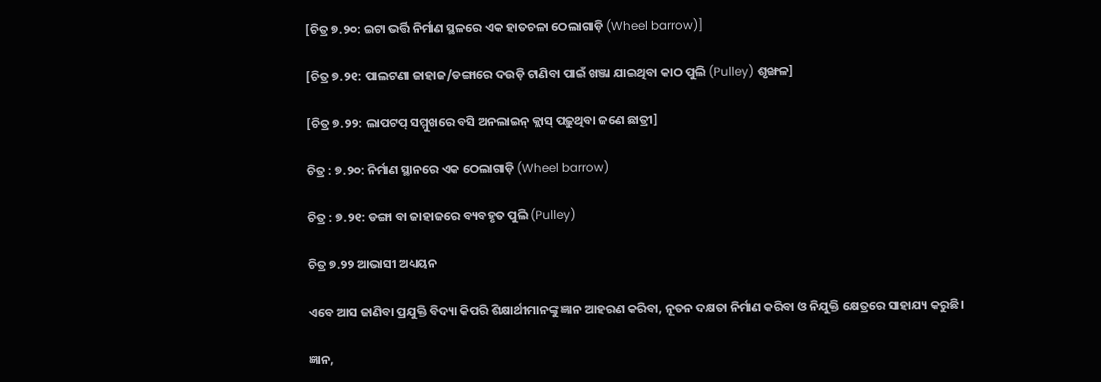[ଚିତ୍ର ୭.୨୦: ଇଟା ଭର୍ତ୍ତି ନିର୍ମାଣ ସ୍ଥଳରେ ଏକ ହାତଚଳା ଠେଲାଗାଡ଼ି (Wheel barrow)]

[ଚିତ୍ର ୭.୨୧: ପାଲଟଣା ଜାହାଜ/ଡଙ୍ଗାରେ ଦଉଡ଼ି ଟାଣିବା ପାଇଁ ଖଞ୍ଜା ଯାଇଥିବା କାଠ ପୁଲି (Pulley) ଶୃଙ୍ଖଳ]

[ଚିତ୍ର ୭.୨୨: ଲାପଟପ୍ ସମ୍ମୁଖରେ ବସି ଅନଲାଇନ୍ କ୍ଲାସ୍ ପଢ଼ୁଥିବା ଜଣେ ଛାତ୍ରୀ]

ଚିତ୍ର : ୭.୨୦: ନିର୍ମାଣ ସ୍ଥାନରେ ଏକ ଠେଲାଗାଡ଼ି (Wheel barrow)

ଚିତ୍ର : ୭.୨୧: ଡଙ୍ଗା ବା ଜାହାଜରେ ବ୍ୟବହୃତ ପୁଲି (Pulley)

ଚିତ୍ର ୭.୨୨ ଆଭାସୀ ଅଧ୍ୟୟନ

ଏବେ ଆସ ଜାଣିବା ପ୍ରଯୁକ୍ତି ବିଦ୍ୟା କିପରି ଶିକ୍ଷାର୍ଥୀମାନଙ୍କୁ ଜ୍ଞାନ ଆହରଣ କରିବା, ନୂତନ ଦକ୍ଷତା ନିର୍ମାଣ କରିବା ଓ ନିଯୁକ୍ତି କ୍ଷେତ୍ରରେ ସାହାଯ୍ୟ କରୁଛି।

ଜ୍ଞାନ,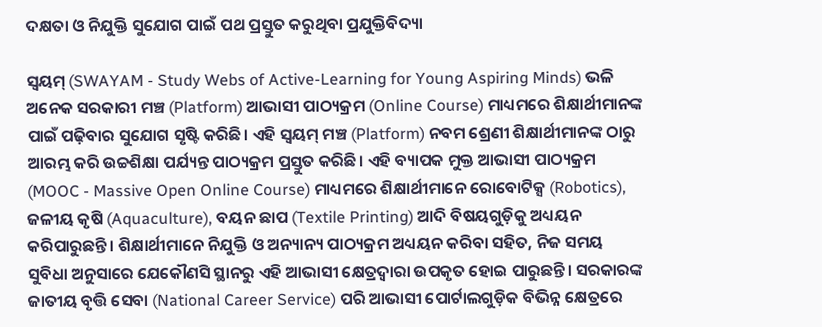ଦକ୍ଷତା ଓ ନିଯୁକ୍ତି ସୁଯୋଗ ପାଇଁ ପଥ ପ୍ରସ୍ତୁତ କରୁଥିବା ପ୍ରଯୁକ୍ତିବିଦ୍ୟା

ସ୍ଵୟମ୍ (SWAYAM - Study Webs of Active-Learning for Young Aspiring Minds) ଭଳି ଅନେକ ସରକାରୀ ମଞ୍ଚ (Platform) ଆଭାସୀ ପାଠ୍ୟକ୍ରମ (Online Course) ମାଧ୍ୟମରେ ଶିକ୍ଷାର୍ଥୀମାନଙ୍କ ପାଇଁ ପଢ଼ିବାର ସୁଯୋଗ ସୃଷ୍ଟି କରିଛି। ଏହି ସ୍ଵୟମ୍ ମଞ୍ଚ (Platform) ନବମ ଶ୍ରେଣୀ ଶିକ୍ଷାର୍ଥୀମାନଙ୍କ ଠାରୁ ଆରମ୍ଭ କରି ଉଚ୍ଚଶିକ୍ଷା ପର୍ଯ୍ୟନ୍ତ ପାଠ୍ୟକ୍ରମ ପ୍ରସ୍ତୁତ କରିଛି। ଏହି ବ୍ୟାପକ ମୁକ୍ତ ଆଭାସୀ ପାଠ୍ୟକ୍ରମ (MOOC - Massive Open Online Course) ମାଧ୍ୟମରେ ଶିକ୍ଷାର୍ଥୀମାନେ ରୋବୋଟିକ୍ସ (Robotics), ଜଳୀୟ କୃଷି (Aquaculture), ବୟନ ଛାପ (Textile Printing) ଆଦି ବିଷୟଗୁଡ଼ିକୁ ଅଧ୍ୟୟନ କରିପାରୁଛନ୍ତି। ଶିକ୍ଷାର୍ଥୀମାନେ ନିଯୁକ୍ତି ଓ ଅନ୍ୟାନ୍ୟ ପାଠ୍ୟକ୍ରମ ଅଧ୍ୟୟନ କରିବା ସହିତ, ନିଜ ସମୟ ସୁବିଧା ଅନୁସାରେ ଯେକୌଣସି ସ୍ଥାନରୁ ଏହି ଆଭାସୀ କ୍ଷେତ୍ରଦ୍ୱାରା ଉପକୃତ ହୋଇ ପାରୁଛନ୍ତି। ସରକାରଙ୍କ ଜାତୀୟ ବୃତ୍ତି ସେବା (National Career Service) ପରି ଆଭାସୀ ପୋର୍ଟାଲଗୁଡ଼ିକ ବିଭିନ୍ନ କ୍ଷେତ୍ରରେ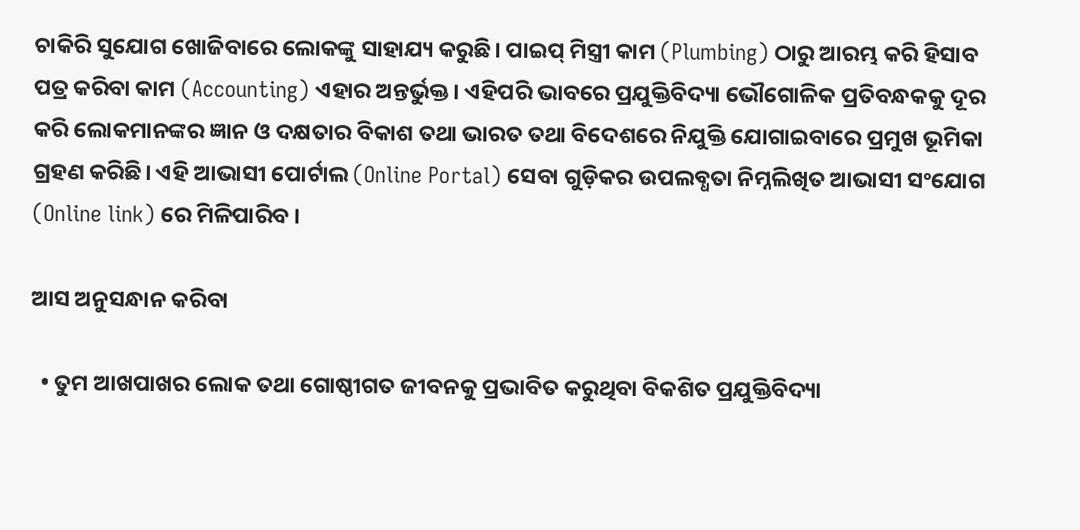ଚାକିରି ସୁଯୋଗ ଖୋଜିବାରେ ଲୋକଙ୍କୁ ସାହାଯ୍ୟ କରୁଛି। ପାଇପ୍ ମିସ୍ତ୍ରୀ କାମ (Plumbing) ଠାରୁ ଆରମ୍ଭ କରି ହିସାବ ପତ୍ର କରିବା କାମ (Accounting) ଏହାର ଅନ୍ତର୍ଭୁକ୍ତ। ଏହିପରି ଭାବରେ ପ୍ରଯୁକ୍ତିବିଦ୍ୟା ଭୌଗୋଳିକ ପ୍ରତିବନ୍ଧକକୁ ଦୂର କରି ଲୋକମାନଙ୍କର ଜ୍ଞାନ ଓ ଦକ୍ଷତାର ବିକାଶ ତଥା ଭାରତ ତଥା ବିଦେଶରେ ନିଯୁକ୍ତି ଯୋଗାଇବାରେ ପ୍ରମୁଖ ଭୂମିକା ଗ୍ରହଣ କରିଛି। ଏହି ଆଭାସୀ ପୋର୍ଟାଲ (Online Portal) ସେବା ଗୁଡ଼ିକର ଉପଲବ୍ଧତା ନିମ୍ନଲିଖିତ ଆଭାସୀ ସଂଯୋଗ (Online link) ରେ ମିଳିପାରିବ ।

ଆସ ଅନୁସନ୍ଧାନ କରିବା

  • ତୁମ ଆଖପାଖର ଲୋକ ତଥା ଗୋଷ୍ଠୀଗତ ଜୀବନକୁ ପ୍ରଭାବିତ କରୁଥିବା ବିକଶିତ ପ୍ରଯୁକ୍ତିବିଦ୍ୟା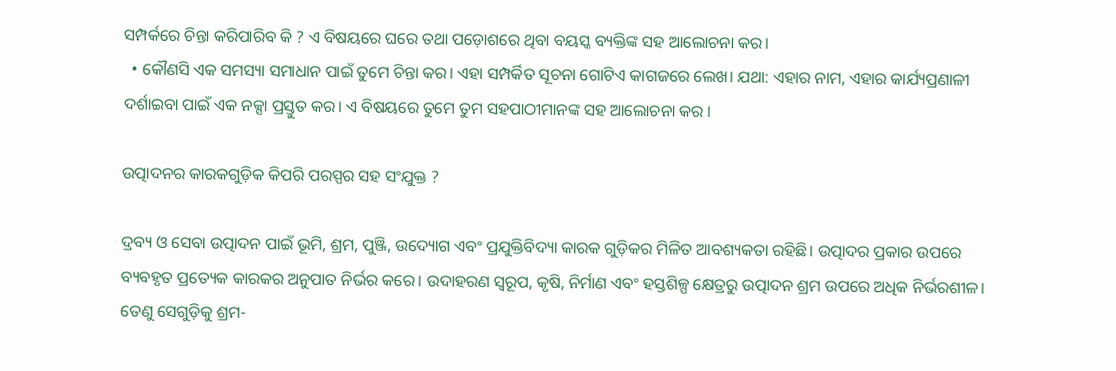ସମ୍ପର୍କରେ ଚିନ୍ତା କରିପାରିବ କି ? ଏ ବିଷୟରେ ଘରେ ତଥା ପଡ଼ୋଶରେ ଥିବା ବୟସ୍କ ବ୍ୟକ୍ତିଙ୍କ ସହ ଆଲୋଚନା କର।
  • କୌଣସି ଏକ ସମସ୍ୟା ସମାଧାନ ପାଇଁ ତୁମେ ଚିନ୍ତା କର। ଏହା ସମ୍ପର୍କିତ ସୂଚନା ଗୋଟିଏ କାଗଜରେ ଲେଖ। ଯଥା: ଏହାର ନାମ, ଏହାର କାର୍ଯ୍ୟପ୍ରଣାଳୀ ଦର୍ଶାଇବା ପାଇଁ ଏକ ନକ୍ସା ପ୍ରସ୍ତୁତ କର। ଏ ବିଷୟରେ ତୁମେ ତୁମ ସହପାଠୀମାନଙ୍କ ସହ ଆଲୋଚନା କର ।

ଉତ୍ପାଦନର କାରକଗୁଡ଼ିକ କିପରି ପରସ୍ପର ସହ ସଂଯୁକ୍ତ ?

ଦ୍ରବ୍ୟ ଓ ସେବା ଉତ୍ପାଦନ ପାଇଁ ଭୂମି, ଶ୍ରମ, ପୁଞ୍ଜି, ଉଦ୍ୟୋଗ ଏବଂ ପ୍ରଯୁକ୍ତିବିଦ୍ୟା କାରକ ଗୁଡ଼ିକର ମିଳିତ ଆବଶ୍ୟକତା ରହିଛି। ଉତ୍ପାଦର ପ୍ରକାର ଉପରେ ବ୍ୟବହୃତ ପ୍ରତ୍ୟେକ କାରକର ଅନୁପାତ ନିର୍ଭର କରେ। ଉଦାହରଣ ସ୍ଵରୂପ, କୃଷି, ନିର୍ମାଣ ଏବଂ ହସ୍ତଶିଳ୍ପ କ୍ଷେତ୍ରରୁ ଉତ୍ପାଦନ ଶ୍ରମ ଉପରେ ଅଧିକ ନିର୍ଭରଶୀଳ। ତେଣୁ ସେଗୁଡ଼ିକୁ ଶ୍ରମ-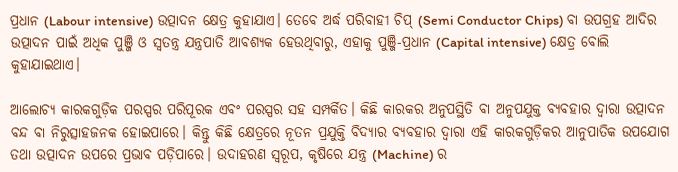ପ୍ରଧାନ (Labour intensive) ଉତ୍ପାଦନ କ୍ଷେତ୍ର କୁହାଯାଏ। ତେବେ ଅର୍ଦ୍ଧ ପରିବାହୀ ଚିପ୍ (Semi Conductor Chips) ବା ଉପଗ୍ରହ ଆଦିର ଉତ୍ପାଦନ ପାଇଁ ଅଧିକ ପୁଞ୍ଜି ଓ ସ୍ଵତନ୍ତ୍ର ଯନ୍ତ୍ରପାତି ଆବଶ୍ୟକ ହେଉଥିବାରୁ, ଏହାକୁ ପୁଞ୍ଜି-ପ୍ରଧାନ (Capital intensive) କ୍ଷେତ୍ର ବୋଲି କୁହାଯାଇଥାଏ।

ଆଲୋଚ୍ୟ କାରକଗୁଡ଼ିକ ପରସ୍ପର ପରିପୂରକ ଏବଂ ପରସ୍ପର ସହ ସମ୍ପର୍କିତ। କିଛି କାରକର ଅନୁପସ୍ଥିତି ବା ଅନୁପଯୁକ୍ତ ବ୍ୟବହାର ଦ୍ବାରା ଉତ୍ପାଦନ ବନ୍ଦ ବା ନିରୁତ୍ସାହଜନକ ହୋଇପାରେ। କିନ୍ତୁ କିଛି କ୍ଷେତ୍ରରେ ନୂତନ ପ୍ରଯୁକ୍ତି ବିଦ୍ୟାର ବ୍ୟବହାର ଦ୍ଵାରା ଏହି କାରକଗୁଡ଼ିକର ଆନୁପାତିକ ଉପଯୋଗ ତଥା ଉତ୍ପାଦନ ଉପରେ ପ୍ରଭାବ ପଡ଼ିପାରେ। ଉଦାହରଣ ସ୍ଵରୂପ, କୃଷିରେ ଯନ୍ତ୍ର (Machine) ର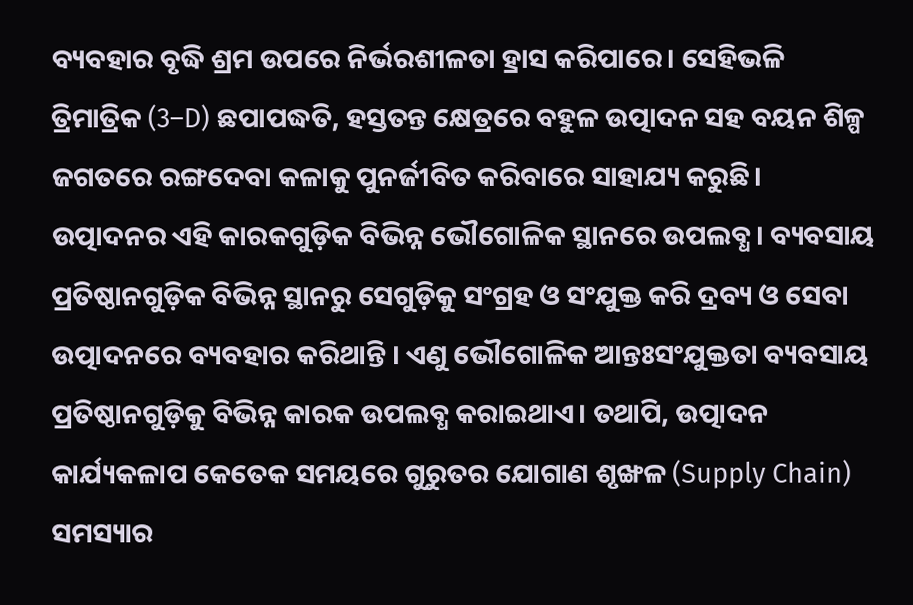ବ୍ୟବହାର ବୃଦ୍ଧି ଶ୍ରମ ଉପରେ ନିର୍ଭରଶୀଳତା ହ୍ରାସ କରିପାରେ। ସେହିଭଳି ତ୍ରିମାତ୍ରିକ (3–D) ଛପାପଦ୍ଧତି, ହସ୍ତତନ୍ତ କ୍ଷେତ୍ରରେ ବହୁଳ ଉତ୍ପାଦନ ସହ ବୟନ ଶିଳ୍ପ ଜଗତରେ ରଙ୍ଗଦେବା କଳାକୁ ପୁନର୍ଜୀବିତ କରିବାରେ ସାହାଯ୍ୟ କରୁଛି। ଉତ୍ପାଦନର ଏହି କାରକଗୁଡ଼ିକ ବିଭିନ୍ନ ଭୌଗୋଳିକ ସ୍ଥାନରେ ଉପଲବ୍ଧ। ବ୍ୟବସାୟ ପ୍ରତିଷ୍ଠାନଗୁଡ଼ିକ ବିଭିନ୍ନ ସ୍ଥାନରୁ ସେଗୁଡ଼ିକୁ ସଂଗ୍ରହ ଓ ସଂଯୁକ୍ତ କରି ଦ୍ରବ୍ୟ ଓ ସେବା ଉତ୍ପାଦନରେ ବ୍ୟବହାର କରିଥାନ୍ତି । ଏଣୁ ଭୌଗୋଳିକ ଆନ୍ତଃସଂଯୁକ୍ତତା ବ୍ୟବସାୟ ପ୍ରତିଷ୍ଠାନଗୁଡ଼ିକୁ ବିଭିନ୍ନ କାରକ ଉପଲବ୍ଧ କରାଇଥାଏ। ତଥାପି, ଉତ୍ପାଦନ କାର୍ଯ୍ୟକଳାପ କେତେକ ସମୟରେ ଗୁରୁତର ଯୋଗାଣ ଶୃଙ୍ଖଳ (Supply Chain) ସମସ୍ୟାର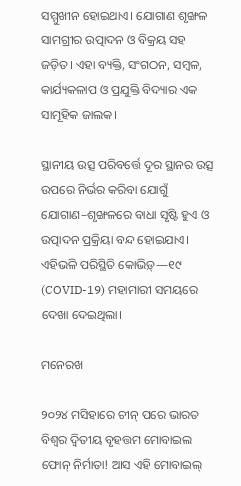ସମ୍ମୁଖୀନ ହୋଇଥାଏ। ଯୋଗାଣ ଶୃଙ୍ଖଳ ସାମଗ୍ରୀର ଉତ୍ପାଦନ ଓ ବିକ୍ରୟ ସହ ଜଡ଼ିତ। ଏହା ବ୍ୟକ୍ତି, ସଂଗଠନ, ସମ୍ବଳ, କାର୍ଯ୍ୟକଳାପ ଓ ପ୍ରଯୁକ୍ତି ବିଦ୍ୟାର ଏକ ସାମୂହିକ ଜାଲକ।

ସ୍ଥାନୀୟ ଉତ୍ସ ପରିବର୍ତ୍ତେ ଦୂର ସ୍ଥାନର ଉତ୍ସ ଉପରେ ନିର୍ଭର କରିବା ଯୋଗୁଁ ଯୋଗାଣ–ଶୃଙ୍ଖଳରେ ବାଧା ସୃଷ୍ଟି ହୁଏ ଓ ଉତ୍ପାଦନ ପ୍ରକ୍ରିୟା ବନ୍ଦ ହୋଇଯାଏ। ଏହିଭଳି ପରିସ୍ଥିତି କୋଭିଡ଼୍—୧୯ (COVID-19) ମହାମାରୀ ସମୟରେ ଦେଖା ଦେଇଥିଲା।

ମନେରଖ

୨୦୨୪ ମସିହାରେ ଚୀନ୍ ପରେ ଭାରତ ବିଶ୍ଵର ଦ୍ଵିତୀୟ ବୃହତ୍ତମ ମୋବାଇଲ ଫୋନ୍ ନିର୍ମାତା! ଆସ ଏହି ମୋବାଇଲ୍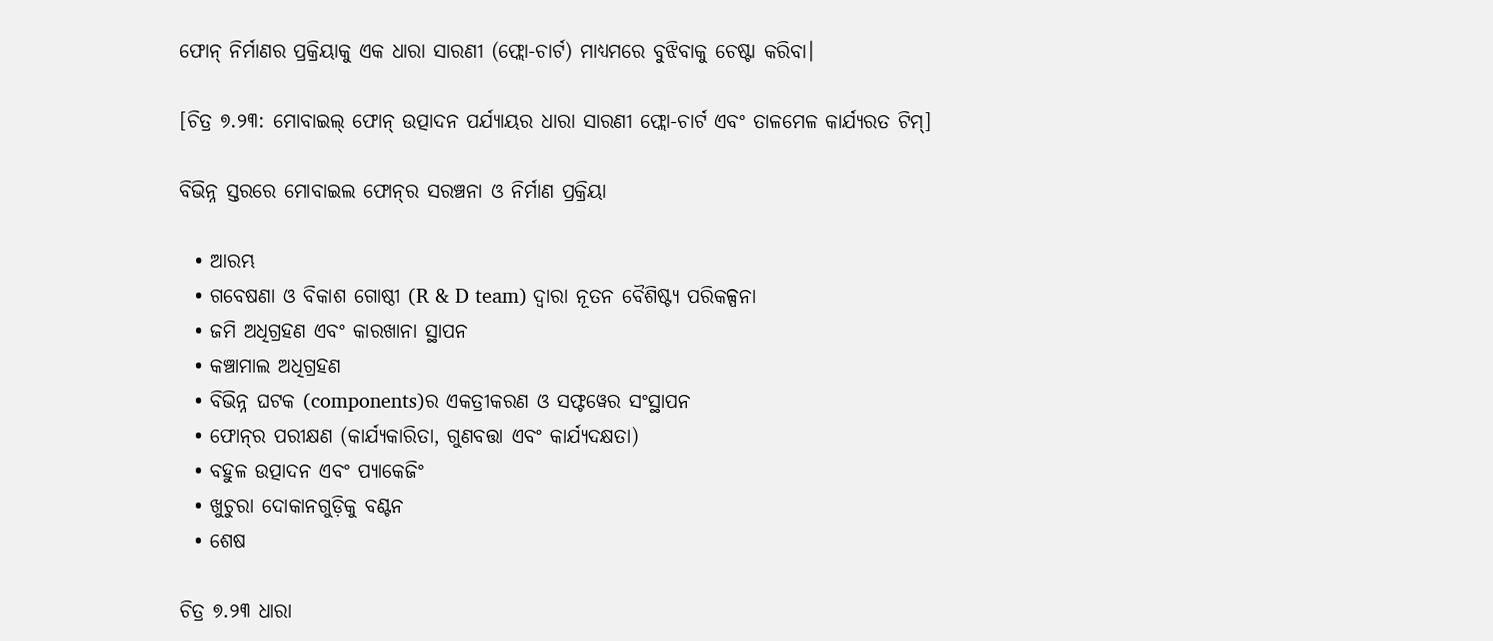ଫୋନ୍ ନିର୍ମାଣର ପ୍ରକ୍ରିୟାକୁ ଏକ ଧାରା ସାରଣୀ (ଫ୍ଲୋ-ଚାର୍ଟ) ମାଧ୍ୟମରେ ବୁଝିବାକୁ ଚେଷ୍ଟା କରିବା।

[ଚିତ୍ର ୭.୨୩: ମୋବାଇଲ୍ ଫୋନ୍ ଉତ୍ପାଦନ ପର୍ଯ୍ୟାୟର ଧାରା ସାରଣୀ ଫ୍ଲୋ-ଚାର୍ଟ ଏବଂ ତାଳମେଳ କାର୍ଯ୍ୟରତ ଟିମ୍]

ବିଭିନ୍ନ ସ୍ତରରେ ମୋବାଇଲ ଫୋନ୍‌ର ସରଞ୍ଚନା ଓ ନିର୍ମାଣ ପ୍ରକ୍ରିୟା

  • ଆରମ୍ଭ
  • ଗବେଷଣା ଓ ବିକାଶ ଗୋଷ୍ଠୀ (R & D team) ଦ୍ୱାରା ନୂତନ ବୈଶିଷ୍ଟ୍ୟ ପରିକଳ୍ପନା
  • ଜମି ଅଧିଗ୍ରହଣ ଏବଂ କାରଖାନା ସ୍ଥାପନ
  • କଞ୍ଚାମାଲ ଅଧିଗ୍ରହଣ
  • ବିଭିନ୍ନ ଘଟକ (components)ର ଏକତ୍ରୀକରଣ ଓ ସଫ୍ଟୱେର ସଂସ୍ଥାପନ
  • ଫୋନ୍‌ର ପରୀକ୍ଷଣ (କାର୍ଯ୍ୟକାରିତା, ଗୁଣବତ୍ତା ଏବଂ କାର୍ଯ୍ୟଦକ୍ଷତା)
  • ବହୁଳ ଉତ୍ପାଦନ ଏବଂ ପ୍ୟାକେଜିଂ
  • ଖୁଚୁରା ଦୋକାନଗୁଡ଼ିକୁ ବଣ୍ଟନ
  • ଶେଷ

ଚିତ୍ର ୭.୨୩ ଧାରା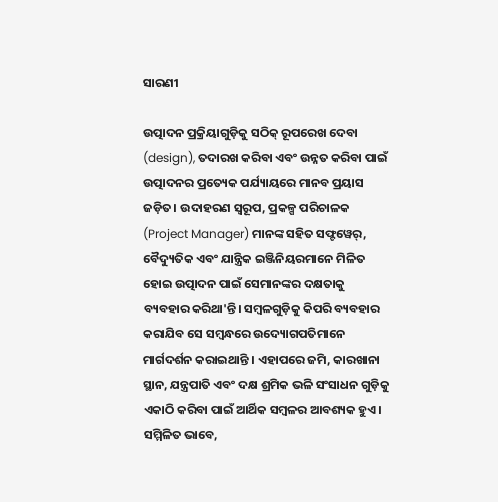ସାରଣୀ

ଉତ୍ପାଦନ ପ୍ରକ୍ରିୟାଗୁଡ଼ିକୁ ସଠିକ୍ ରୂପରେଖ ଦେବା (design), ତଦାରଖ କରିବା ଏବଂ ଉନ୍ନତ କରିବା ପାଇଁ ଉତ୍ପାଦନର ପ୍ରତ୍ୟେକ ପର୍ଯ୍ୟାୟରେ ମାନବ ପ୍ରୟାସ ଜଡ଼ିତ। ଉଦାହରଣ ସ୍ଵରୂପ, ପ୍ରକଳ୍ପ ପରିଚାଳକ (Project Manager) ମାନଙ୍କ ସହିତ ସଫ୍ଟୱେର୍‌, ବୈଦ୍ୟୁତିକ ଏବଂ ଯାନ୍ତ୍ରିକ ଇଞ୍ଜିନିୟରମାନେ ମିଳିତ ହୋଇ ଉତ୍ପାଦନ ପାଇଁ ସେମାନଙ୍କର ଦକ୍ଷତାକୁ ବ୍ୟବହାର କରିଥା'ନ୍ତି। ସମ୍ବଳଗୁଡ଼ିକୁ କିପରି ବ୍ୟବହାର କରାଯିବ ସେ ସମ୍ବନ୍ଧରେ ଉଦ୍ୟୋଗପତିମାନେ ମାର୍ଗଦର୍ଶନ କରାଇଥାନ୍ତି । ଏହାପରେ ଜମି, କାରଖାନା ସ୍ଥାନ, ଯନ୍ତ୍ରପାତି ଏବଂ ଦକ୍ଷ ଶ୍ରମିକ ଭଳି ସଂସାଧନ ଗୁଡ଼ିକୁ ଏକାଠି କରିବା ପାଇଁ ଆର୍ଥିକ ସମ୍ବଳର ଆବଶ୍ୟକ ହୁଏ। ସମ୍ମିଳିତ ଭାବେ,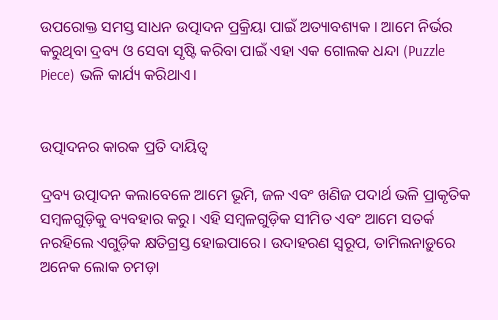ଉପରୋକ୍ତ ସମସ୍ତ ସାଧନ ଉତ୍ପାଦନ ପ୍ରକ୍ରିୟା ପାଇଁ ଅତ୍ୟାବଶ୍ୟକ । ଆମେ ନିର୍ଭର କରୁଥିବା ଦ୍ରବ୍ୟ ଓ ସେବା ସୃଷ୍ଟି କରିବା ପାଇଁ ଏହା ଏକ ଗୋଲକ ଧନ୍ଦା (Puzzle Piece) ଭଳି କାର୍ଯ୍ୟ କରିଥାଏ।


ଉତ୍ପାଦନର କାରକ ପ୍ରତି ଦାୟିତ୍ଵ

ଦ୍ରବ୍ୟ ଉତ୍ପାଦନ କଲାବେଳେ ଆମେ ଭୂମି, ଜଳ ଏବଂ ଖଣିଜ ପଦାର୍ଥ ଭଳି ପ୍ରାକୃତିକ ସମ୍ବଳଗୁଡ଼ିକୁ ବ୍ୟବହାର କରୁ। ଏହି ସମ୍ବଳଗୁଡ଼ିକ ସୀମିତ ଏବଂ ଆମେ ସତର୍କ ନରହିଲେ ଏଗୁଡ଼ିକ କ୍ଷତିଗ୍ରସ୍ତ ହୋଇପାରେ। ଉଦାହରଣ ସ୍ୱରୂପ, ତାମିଲନାଡ଼ୁରେ ଅନେକ ଲୋକ ଚମଡ଼ା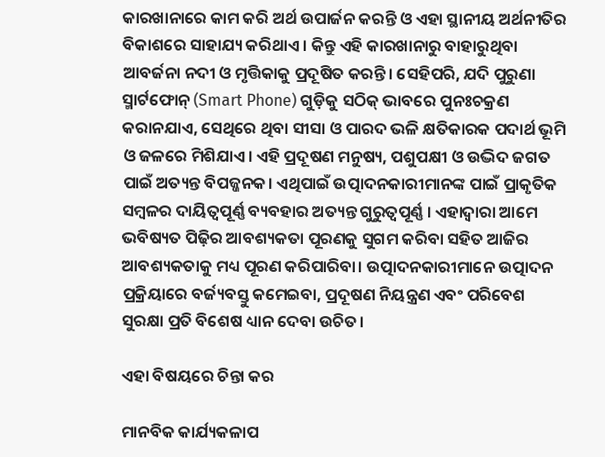କାରଖାନାରେ କାମ କରି ଅର୍ଥ ଉପାର୍ଜନ କରନ୍ତି ଓ ଏହା ସ୍ଥାନୀୟ ଅର୍ଥନୀତିର ବିକାଶରେ ସାହାଯ୍ୟ କରିଥାଏ । କିନ୍ତୁ ଏହି କାରଖାନାରୁ ବାହାରୁଥିବା ଆବର୍ଜନା ନଦୀ ଓ ମୃତ୍ତିକାକୁ ପ୍ରଦୂଷିତ କରନ୍ତି। ସେହିପରି, ଯଦି ପୁରୁଣା ସ୍ମାର୍ଟଫୋନ୍ (Smart Phone) ଗୁଡ଼ିକୁ ସଠିକ୍ ଭାବରେ ପୁନଃଚକ୍ରଣ କରାନଯାଏ, ସେଥିରେ ଥିବା ସୀସା ଓ ପାରଦ ଭଳି କ୍ଷତିକାରକ ପଦାର୍ଥ ଭୂମି ଓ ଜଳରେ ମିଶିଯାଏ। ଏହି ପ୍ରଦୂଷଣ ମନୁଷ୍ୟ, ପଶୁପକ୍ଷୀ ଓ ଉଦ୍ଭିଦ ଜଗତ ପାଇଁ ଅତ୍ୟନ୍ତ ବିପଜ୍ଜନକ। ଏଥିପାଇଁ ଉତ୍ପାଦନକାରୀମାନଙ୍କ ପାଇଁ ପ୍ରାକୃତିକ ସମ୍ବଳର ଦାୟିତ୍ଵପୂର୍ଣ୍ଣ ବ୍ୟବହାର ଅତ୍ୟନ୍ତ ଗୁରୁତ୍ଵପୂର୍ଣ୍ଣ । ଏହାଦ୍ୱାରା ଆମେ ଭବିଷ୍ୟତ ପିଢ଼ିର ଆବଶ୍ୟକତା ପୂରଣକୁ ସୁଗମ କରିବା ସହିତ ଆଜିର ଆବଶ୍ୟକତାକୁ ମଧ୍ୟ ପୂରଣ କରିପାରିବା। ଉତ୍ପାଦନକାରୀମାନେ ଉତ୍ପାଦନ ପ୍ରକ୍ରିୟାରେ ବର୍ଜ୍ୟବସ୍ତୁ କମେଇବା, ପ୍ରଦୂଷଣ ନିୟନ୍ତ୍ରଣ ଏବଂ ପରିବେଶ ସୁରକ୍ଷା ପ୍ରତି ବିଶେଷ ଧ୍ୟାନ ଦେବା ଉଚିତ।

ଏହା ବିଷୟରେ ଚିନ୍ତା କର

ମାନବିକ କାର୍ଯ୍ୟକଳାପ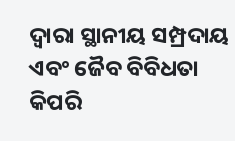ଦ୍ବାରା ସ୍ଥାନୀୟ ସମ୍ପ୍ରଦାୟ ଏବଂ ଜୈବ ବିବିଧତା କିପରି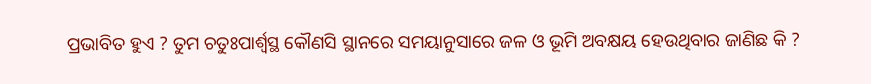ପ୍ରଭାବିତ ହୁଏ ? ତୁମ ଚତୁଃପାର୍ଶ୍ଵସ୍ଥ କୌଣସି ସ୍ଥାନରେ ସମୟାନୁସାରେ ଜଳ ଓ ଭୂମି ଅବକ୍ଷୟ ହେଉଥିବାର ଜାଣିଛ କି ?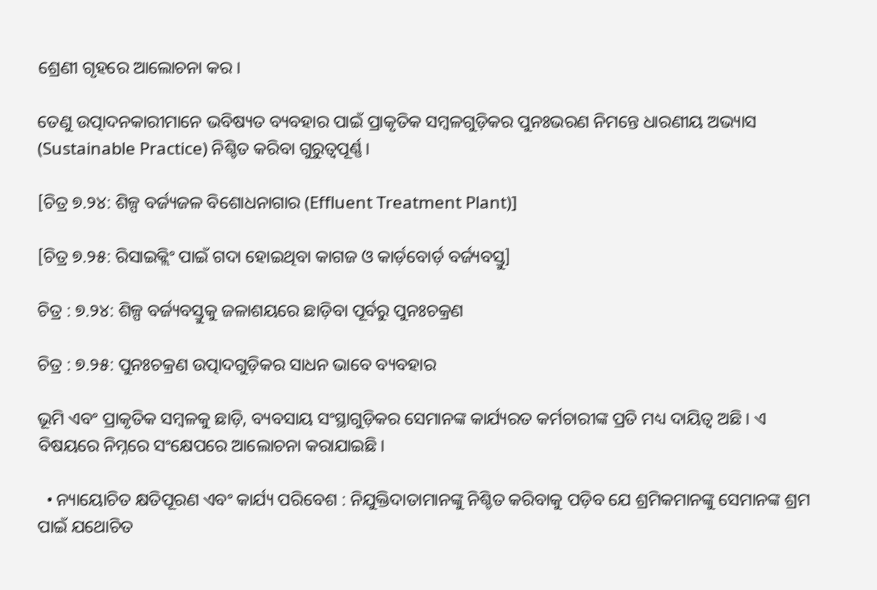ଶ୍ରେଣୀ ଗୃହରେ ଆଲୋଚନା କର।

ତେଣୁ ଉତ୍ପାଦନକାରୀମାନେ ଭବିଷ୍ୟତ ବ୍ୟବହାର ପାଇଁ ପ୍ରାକୃତିକ ସମ୍ବଳଗୁଡ଼ିକର ପୁନଃଭରଣ ନିମନ୍ତେ ଧାରଣୀୟ ଅଭ୍ୟାସ (Sustainable Practice) ନିଶ୍ଚିତ କରିବା ଗୁରୁତ୍ଵପୂର୍ଣ୍ଣ।

[ଚିତ୍ର ୭.୨୪: ଶିଳ୍ପ ବର୍ଜ୍ୟଜଳ ବିଶୋଧନାଗାର (Effluent Treatment Plant)]

[ଚିତ୍ର ୭.୨୫: ରିସାଇକ୍ଲିଂ ପାଇଁ ଗଦା ହୋଇଥିବା କାଗଜ ଓ କାର୍ଡ଼ବୋର୍ଡ଼ ବର୍ଜ୍ୟବସ୍ତୁ]

ଚିତ୍ର : ୭.୨୪: ଶିଳ୍ପ ବର୍ଜ୍ୟବସ୍ତୁକୁ ଜଳାଶୟରେ ଛାଡ଼ିବା ପୂର୍ବରୁ ପୁନଃଚକ୍ରଣ

ଚିତ୍ର : ୭.୨୫: ପୁନଃଚକ୍ରଣ ଉତ୍ପାଦଗୁଡ଼ିକର ସାଧନ ଭାବେ ବ୍ୟବହାର

ଭୂମି ଏବଂ ପ୍ରାକୃତିକ ସମ୍ବଳକୁ ଛାଡ଼ି, ବ୍ୟବସାୟ ସଂସ୍ଥାଗୁଡ଼ିକର ସେମାନଙ୍କ କାର୍ଯ୍ୟରତ କର୍ମଚାରୀଙ୍କ ପ୍ରତି ମଧ୍ୟ ଦାୟିତ୍ଵ ଅଛି। ଏ ବିଷୟରେ ନିମ୍ନରେ ସଂକ୍ଷେପରେ ଆଲୋଚନା କରାଯାଇଛି।

  • ନ୍ୟାୟୋଚିତ କ୍ଷତିପୂରଣ ଏବଂ କାର୍ଯ୍ୟ ପରିବେଶ : ନିଯୁକ୍ତିଦାତାମାନଙ୍କୁ ନିଶ୍ଚିତ କରିବାକୁ ପଡ଼ିବ ଯେ ଶ୍ରମିକମାନଙ୍କୁ ସେମାନଙ୍କ ଶ୍ରମ ପାଇଁ ଯଥୋଚିତ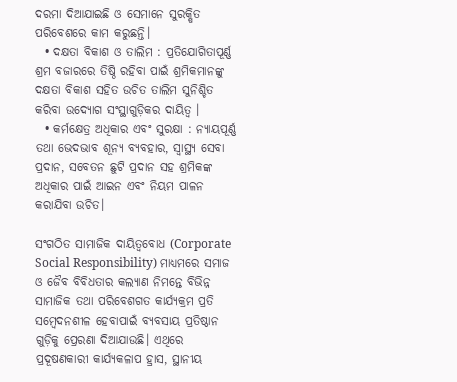ଦରମା ଦିଆଯାଇଛି ଓ ସେମାନେ ସୁରକ୍ଷିତ ପରିବେଶରେ କାମ କରୁଛନ୍ତି।
  • ଦକ୍ଷତା ବିକାଶ ଓ ତାଲିମ : ପ୍ରତିଯୋଗିତାପୂର୍ଣ୍ଣ ଶ୍ରମ ବଜାରରେ ତିଷ୍ଠି ରହିବା ପାଇଁ ଶ୍ରମିକମାନଙ୍କୁ ଦକ୍ଷତା ବିକାଶ ସହିତ ଉଚିତ ତାଲିମ ସୁନିଶ୍ଚିତ କରିବା ଉଦ୍ୟୋଗ ସଂସ୍ଥାଗୁଡ଼ିକର ଦାୟିତ୍ଵ ।
  • କର୍ମକ୍ଷେତ୍ର ଅଧିକାର ଏବଂ ସୁରକ୍ଷା : ନ୍ୟାୟପୂର୍ଣ୍ଣ ତଥା ଭେଦଭାବ ଶୂନ୍ୟ ବ୍ୟବହାର, ସ୍ୱାସ୍ଥ୍ୟ ସେବା ପ୍ରଦାନ, ସବେତନ ଛୁଟି ପ୍ରଦାନ ସହ ଶ୍ରମିକଙ୍କ ଅଧିକାର ପାଇଁ ଆଇନ ଏବଂ ନିୟମ ପାଳନ କରାଯିବା ଉଚିତ।

ସଂଗଠିତ ସାମାଜିକ ଦାୟିତ୍ଵବୋଧ (Corporate Social Responsibility) ମାଧ୍ୟମରେ ସମାଜ ଓ ଜୈବ ବିବିଧତାର କଲ୍ୟାଣ ନିମନ୍ତେ ବିଭିନ୍ନ ସାମାଜିକ ତଥା ପରିବେଶଗତ କାର୍ଯ୍ୟକ୍ରମ ପ୍ରତି ସମ୍ବେଦନଶୀଳ ହେବାପାଇଁ ବ୍ୟବସାୟ ପ୍ରତିଷ୍ଠାନ ଗୁଡ଼ିକୁ ପ୍ରେରଣା ଦିଆଯାଉଛି। ଏଥିରେ ପ୍ରଦୂଷଣକାରୀ କାର୍ଯ୍ୟକଳାପ ହ୍ରାସ, ସ୍ଥାନୀୟ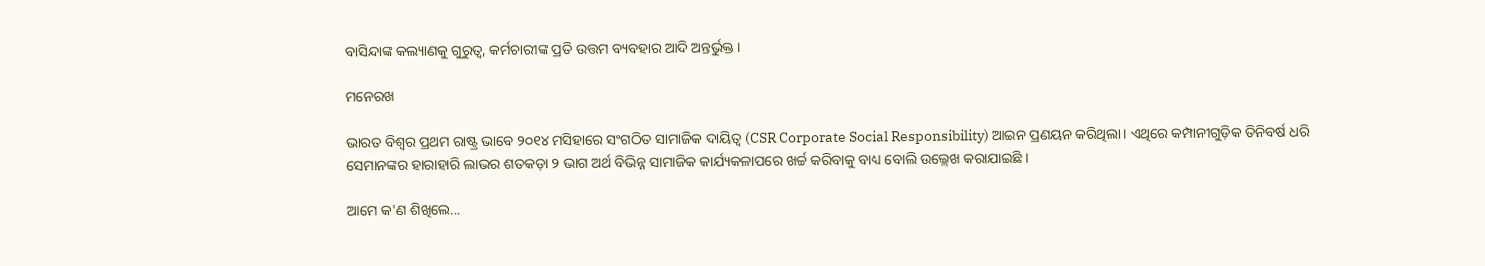ବାସିନ୍ଦାଙ୍କ କଲ୍ୟାଣକୁ ଗୁରୁତ୍ବ, କର୍ମଚାରୀଙ୍କ ପ୍ରତି ଉତ୍ତମ ବ୍ୟବହାର ଆଦି ଅନ୍ତର୍ଭୁକ୍ତ ।

ମନେରଖ

ଭାରତ ବିଶ୍ଵର ପ୍ରଥମ ରାଷ୍ଟ୍ର ଭାବେ ୨୦୧୪ ମସିହାରେ ସଂଗଠିତ ସାମାଜିକ ଦାୟିତ୍ବ (CSR Corporate Social Responsibility) ଆଇନ ପ୍ରଣୟନ କରିଥିଲା। ଏଥିରେ କମ୍ପାନୀଗୁଡ଼ିକ ତିନିବର୍ଷ ଧରି ସେମାନଙ୍କର ହାରାହାରି ଲାଭର ଶତକଡ଼ା ୨ ଭାଗ ଅର୍ଥ ବିଭିନ୍ନ ସାମାଜିକ କାର୍ଯ୍ୟକଳାପରେ ଖର୍ଚ୍ଚ କରିବାକୁ ବାଧ୍ୟ ବୋଲି ଉଲ୍ଲେଖ କରାଯାଇଛି ।

ଆମେ କ'ଣ ଶିଖିଲେ...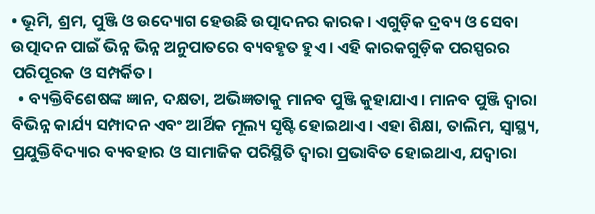• ଭୂମି, ଶ୍ରମ, ପୁଞ୍ଜି ଓ ଉଦ୍ୟୋଗ ହେଉଛି ଉତ୍ପାଦନର କାରକ। ଏଗୁଡ଼ିକ ଦ୍ରବ୍ୟ ଓ ସେବା ଉତ୍ପାଦନ ପାଇଁ ଭିନ୍ନ ଭିନ୍ନ ଅନୁପାତରେ ବ୍ୟବହୃତ ହୁଏ । ଏହି କାରକଗୁଡ଼ିକ ପରସ୍ପରର ପରିପୂରକ ଓ ସମ୍ପର୍କିତ।
  • ବ୍ୟକ୍ତିବିଶେଷଙ୍କ ଜ୍ଞାନ, ଦକ୍ଷତା, ଅଭିଜ୍ଞତାକୁ ମାନବ ପୁଞ୍ଜି କୁହାଯାଏ। ମାନବ ପୁଞ୍ଜି ଦ୍ୱାରା ବିଭିନ୍ନ କାର୍ଯ୍ୟ ସମ୍ପାଦନ ଏବଂ ଆର୍ଥିକ ମୂଲ୍ୟ ସୃଷ୍ଟି ହୋଇଥାଏ। ଏହା ଶିକ୍ଷା, ତାଲିମ, ସ୍ଵାସ୍ଥ୍ୟ, ପ୍ରଯୁକ୍ତିବିଦ୍ୟାର ବ୍ୟବହାର ଓ ସାମାଜିକ ପରିସ୍ଥିତି ଦ୍ୱାରା ପ୍ରଭାବିତ ହୋଇଥାଏ, ଯଦ୍ୱାରା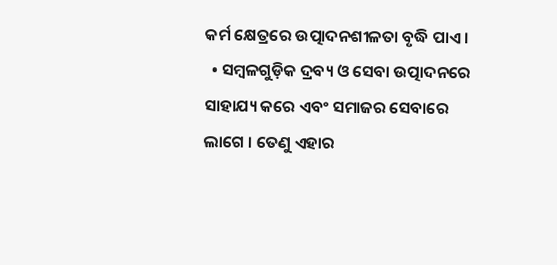କର୍ମ କ୍ଷେତ୍ରରେ ଉତ୍ପାଦନଶୀଳତା ବୃଦ୍ଧି ପାଏ ।
  • ସମ୍ବଳଗୁଡ଼ିକ ଦ୍ରବ୍ୟ ଓ ସେବା ଉତ୍ପାଦନରେ ସାହାଯ୍ୟ କରେ ଏବଂ ସମାଜର ସେବାରେ ଲାଗେ । ତେଣୁ ଏହାର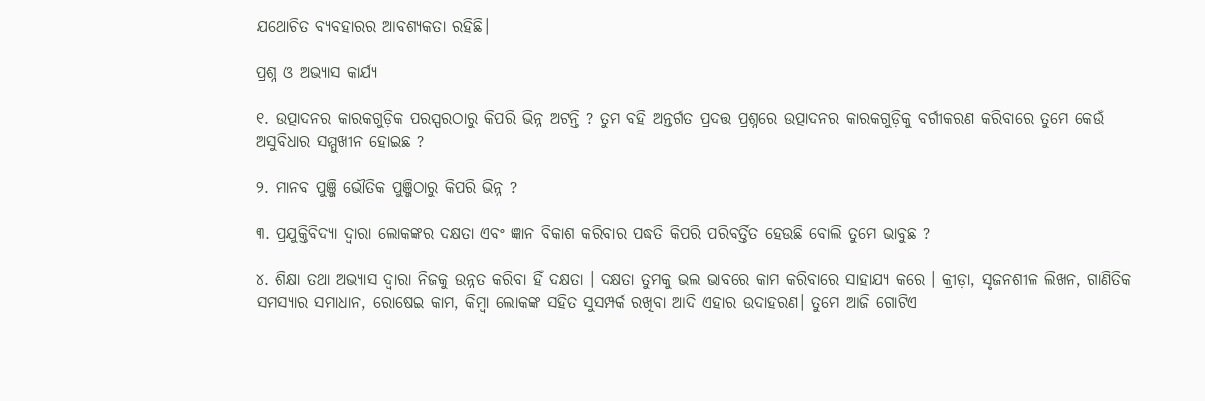ଯଥୋଚିତ ବ୍ୟବହାରର ଆବଶ୍ୟକତା ରହିଛି।

ପ୍ରଶ୍ନ ଓ ଅଭ୍ୟାସ କାର୍ଯ୍ୟ

୧. ଉତ୍ପାଦନର କାରକଗୁଡ଼ିକ ପରସ୍ପରଠାରୁ କିପରି ଭିନ୍ନ ଅଟନ୍ତି ? ତୁମ ବହି ଅନ୍ତର୍ଗତ ପ୍ରଦତ୍ତ ପ୍ରଶ୍ନରେ ଉତ୍ପାଦନର କାରକଗୁଡ଼ିକୁ ବର୍ଗୀକରଣ କରିବାରେ ତୁମେ କେଉଁ ଅସୁବିଧାର ସମ୍ମୁଖୀନ ହୋଇଛ ?

୨. ମାନବ ପୁଞ୍ଜି ଭୌତିକ ପୁଞ୍ଜିଠାରୁ କିପରି ଭିନ୍ନ ?

୩. ପ୍ରଯୁକ୍ତିବିଦ୍ୟା ଦ୍ବାରା ଲୋକଙ୍କର ଦକ୍ଷତା ଏବଂ ଜ୍ଞାନ ବିକାଶ କରିବାର ପଦ୍ଧତି କିପରି ପରିବର୍ତ୍ତିତ ହେଉଛି ବୋଲି ତୁମେ ଭାବୁଛ ?

୪. ଶିକ୍ଷା ତଥା ଅଭ୍ୟାସ ଦ୍ବାରା ନିଜକୁ ଉନ୍ନତ କରିବା ହିଁ ଦକ୍ଷତା । ଦକ୍ଷତା ତୁମକୁ ଭଲ ଭାବରେ କାମ କରିବାରେ ସାହାଯ୍ୟ କରେ । କ୍ରୀଡ଼ା, ସୃଜନଶୀଳ ଲିଖନ, ଗାଣିତିକ ସମସ୍ୟାର ସମାଧାନ, ରୋଷେଇ କାମ, କିମ୍ବା ଲୋକଙ୍କ ସହିତ ସୁସମ୍ପର୍କ ରଖିବା ଆଦି ଏହାର ଉଦାହରଣ। ତୁମେ ଆଜି ଗୋଟିଏ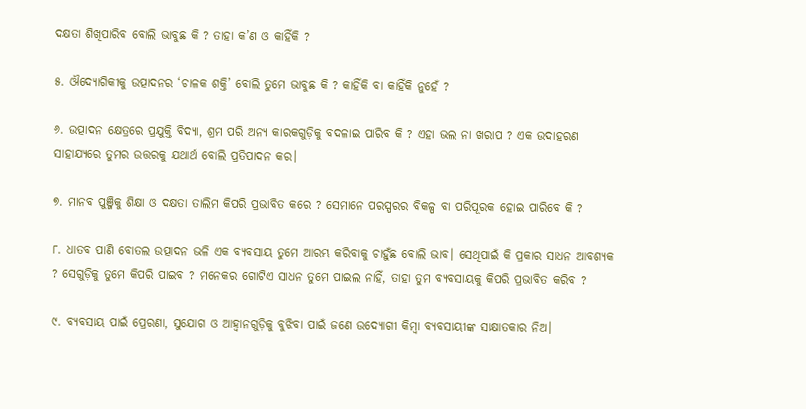ଦକ୍ଷତା ଶିଖିପାରିବ ବୋଲି ଭାବୁଛ କି ? ତାହା କ’ଣ ଓ କାହିଁକି ?

୫. ଔଦ୍ୟୋଗିକୀକୁ ଉତ୍ପାଦନର ‘ଚାଳକ ଶକ୍ତି’ ବୋଲି ତୁମେ ଭାବୁଛ କି ? କାହିଁକି ବା କାହିଁକି ନୁହେଁ ?

୬. ଉତ୍ପାଦନ କ୍ଷେତ୍ରରେ ପ୍ରଯୁକ୍ତି ବିଦ୍ୟା, ଶ୍ରମ ପରି ଅନ୍ୟ କାରକଗୁଡ଼ିକୁ ବଦଳାଇ ପାରିବ କି ? ଏହା ଭଲ ନା ଖରାପ ? ଏକ ଉଦାହରଣ ସାହାଯ୍ୟରେ ତୁମର ଉତ୍ତରକୁ ଯଥାର୍ଥ ବୋଲି ପ୍ରତିପାଦନ କର।

୭. ମାନବ ପୁଞ୍ଜିକୁ ଶିକ୍ଷା ଓ ଦକ୍ଷତା ତାଲିମ କିପରି ପ୍ରଭାବିତ କରେ ? ସେମାନେ ପରସ୍ପରର ବିକଳ୍ପ ବା ପରିପୂରକ ହୋଇ ପାରିବେ କି ?

୮. ଧାତବ ପାଣି ବୋତଲ ଉତ୍ପାଦନ ଭଳି ଏକ ବ୍ୟବସାୟ ତୁମେ ଆରମ୍ଭ କରିବାକୁ ଚାହୁଁଛ ବୋଲି ଭାବ। ସେଥିପାଇଁ କି ପ୍ରକାର ସାଧନ ଆବଶ୍ୟକ ? ସେଗୁଡ଼ିକୁ ତୁମେ କିପରି ପାଇବ ? ମନେକର ଗୋଟିଏ ସାଧନ ତୁମେ ପାଇଲ ନାହିଁ, ତାହା ତୁମ ବ୍ୟବସାୟକୁ କିପରି ପ୍ରଭାବିତ କରିବ ?

୯. ବ୍ୟବସାୟ ପାଇଁ ପ୍ରେରଣା, ସୁଯୋଗ ଓ ଆହ୍ବାନଗୁଡ଼ିକୁ ବୁଝିବା ପାଇଁ ଜଣେ ଉଦ୍ୟୋଗୀ କିମ୍ବା ବ୍ୟବସାୟୀଙ୍କ ସାକ୍ଷାତକାର ନିଅ।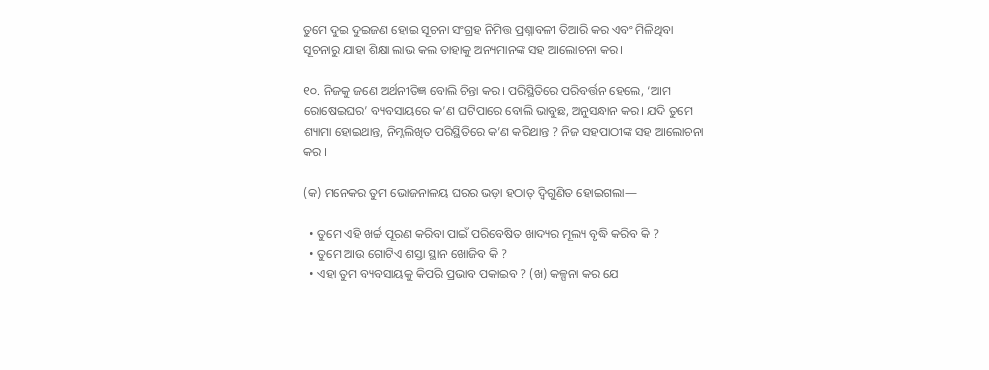ତୁମେ ଦୁଇ ଦୁଇଜଣ ହୋଇ ସୂଚନା ସଂଗ୍ରହ ନିମିତ୍ତ ପ୍ରଶ୍ନାବଳୀ ତିଆରି କର ଏବଂ ମିଳିଥିବା ସୂଚନାରୁ ଯାହା ଶିକ୍ଷା ଲାଭ କଲ ତାହାକୁ ଅନ୍ୟମାନଙ୍କ ସହ ଆଲୋଚନା କର।

୧୦. ନିଜକୁ ଜଣେ ଅର୍ଥନୀତିଜ୍ଞ ବୋଲି ଚିନ୍ତା କର। ପରିସ୍ଥିତିରେ ପରିବର୍ତ୍ତନ ହେଲେ, ‘ଆମ ରୋଷେଇଘର’ ବ୍ୟବସାୟରେ କ’ଣ ଘଟିପାରେ ବୋଲି ଭାବୁଛ, ଅନୁସନ୍ଧାନ କର। ଯଦି ତୁମେ ଶ୍ୟାମା ହୋଇଥାନ୍ତ, ନିମ୍ନଲିଖିତ ପରିସ୍ଥିତିରେ କ’ଣ କରିଥାନ୍ତ ? ନିଜ ସହପାଠୀଙ୍କ ସହ ଆଲୋଚନା କର ।

(କ) ମନେକର ତୁମ ଭୋଜନାଳୟ ଘରର ଭଡ଼ା ହଠାତ୍ ଦ୍ବିଗୁଣିତ ହୋଇଗଲା—

  • ତୁମେ ଏହି ଖର୍ଚ୍ଚ ପୂରଣ କରିବା ପାଇଁ ପରିବେଷିତ ଖାଦ୍ୟର ମୂଲ୍ୟ ବୃଦ୍ଧି କରିବ କି ?
  • ତୁମେ ଆଉ ଗୋଟିଏ ଶସ୍ତା ସ୍ଥାନ ଖୋଜିବ କି ?
  • ଏହା ତୁମ ବ୍ୟବସାୟକୁ କିପରି ପ୍ରଭାବ ପକାଇବ ? (ଖ) କଳ୍ପନା କର ଯେ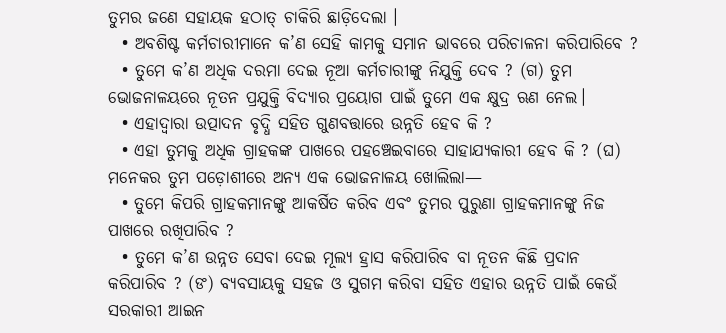ତୁମର ଜଣେ ସହାୟକ ହଠାତ୍ ଚାକିରି ଛାଡ଼ିଦେଲା ।
  • ଅବଶିଷ୍ଟ କର୍ମଚାରୀମାନେ କ’ଣ ସେହି କାମକୁ ସମାନ ଭାବରେ ପରିଚାଳନା କରିପାରିବେ ?
  • ତୁମେ କ’ଣ ଅଧିକ ଦରମା ଦେଇ ନୂଆ କର୍ମଚାରୀଙ୍କୁ ନିଯୁକ୍ତି ଦେବ ? (ଗ) ତୁମ ଭୋଜନାଳୟରେ ନୂତନ ପ୍ରଯୁକ୍ତି ବିଦ୍ୟାର ପ୍ରୟୋଗ ପାଇଁ ତୁମେ ଏକ କ୍ଷୁଦ୍ର ଋଣ ନେଲ।
  • ଏହାଦ୍ଵାରା ଉତ୍ପାଦନ ବୃଦ୍ଧି ସହିତ ଗୁଣବତ୍ତାରେ ଉନ୍ନତି ହେବ କି ?
  • ଏହା ତୁମକୁ ଅଧିକ ଗ୍ରାହକଙ୍କ ପାଖରେ ପହଞ୍ଚେଇବାରେ ସାହାଯ୍ୟକାରୀ ହେବ କି ? (ଘ) ମନେକର ତୁମ ପଡ଼ୋଶୀରେ ଅନ୍ୟ ଏକ ଭୋଜନାଳୟ ଖୋଲିଲା—
  • ତୁମେ କିପରି ଗ୍ରାହକମାନଙ୍କୁ ଆକର୍ଷିତ କରିବ ଏବଂ ତୁମର ପୁରୁଣା ଗ୍ରାହକମାନଙ୍କୁ ନିଜ ପାଖରେ ରଖିପାରିବ ?
  • ତୁମେ କ’ଣ ଉନ୍ନତ ସେବା ଦେଇ ମୂଲ୍ୟ ହ୍ରାସ କରିପାରିବ ବା ନୂତନ କିଛି ପ୍ରଦାନ କରିପାରିବ ? (ଙ) ବ୍ୟବସାୟକୁ ସହଜ ଓ ସୁଗମ କରିବା ସହିତ ଏହାର ଉନ୍ନତି ପାଇଁ କେଉଁ ସରକାରୀ ଆଇନ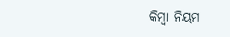କିମ୍ବା ନିୟମ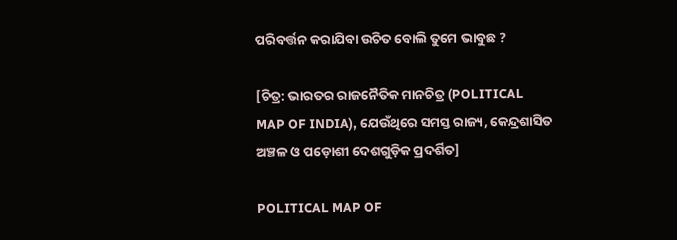ପରିବର୍ତ୍ତନ କରାଯିବା ଉଚିତ ବୋଲି ତୁମେ ଭାବୁଛ ?

[ଚିତ୍ର: ଭାରତର ରାଜନୈତିକ ମାନଚିତ୍ର (POLITICAL MAP OF INDIA), ଯେଉଁଥିରେ ସମସ୍ତ ରାଜ୍ୟ, କେନ୍ଦ୍ରଶାସିତ ଅଞ୍ଚଳ ଓ ପଡ଼ୋଶୀ ଦେଶଗୁଡ଼ିକ ପ୍ରଦର୍ଶିତ]

POLITICAL MAP OF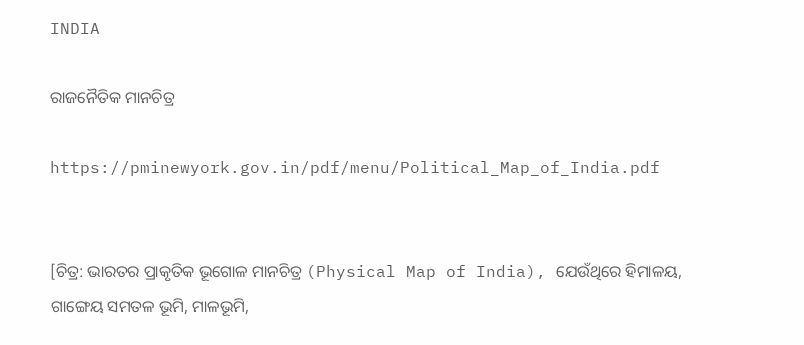INDIA

ରାଜନୈତିକ ମାନଚିତ୍ର

https://pminewyork.gov.in/pdf/menu/Political_Map_of_India.pdf


[ଚିତ୍ର: ଭାରତର ପ୍ରାକୃତିକ ଭୂଗୋଳ ମାନଚିତ୍ର (Physical Map of India), ଯେଉଁଥିରେ ହିମାଳୟ, ଗାଙ୍ଗେୟ ସମତଳ ଭୂମି, ମାଳଭୂମି,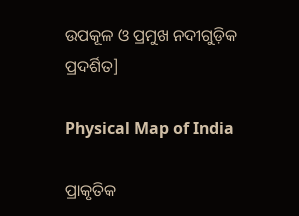ଉପକୂଳ ଓ ପ୍ରମୁଖ ନଦୀଗୁଡ଼ିକ ପ୍ରଦର୍ଶିତ]

Physical Map of India

ପ୍ରାକୃତିକ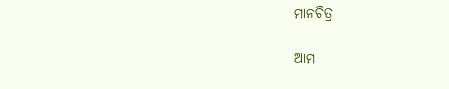ମାନଚିତ୍ର

ଆମ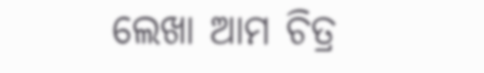ଲେଖା ଆମ ଚିତ୍ର